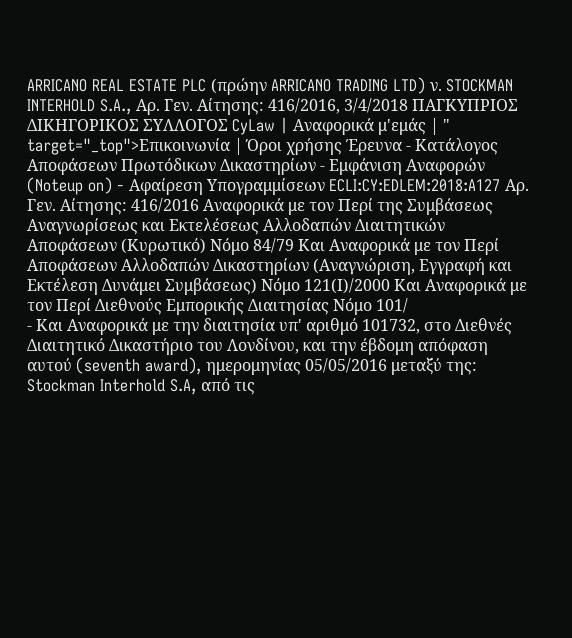ARRICANO REAL ESTATE PLC (πρώην ARRICANO TRADING LTD) ν. STOCKMAN INTERHOLD S.A., Αρ. Γεν. Αίτησης: 416/2016, 3/4/2018 ΠΑΓΚΥΠΡΙΟΣ ΔΙΚΗΓΟΡΙΚΟΣ ΣΥΛΛΟΓΟΣ CyLaw | Αναφορικά μ'εμάς | " target="_top">Επικοινωνία | Όροι χρήσης Έρευνα - Κατάλογος Αποφάσεων Πρωτόδικων Δικαστηρίων - Εμφάνιση Αναφορών (Noteup on) - Αφαίρεση Υπογραμμίσεων ECLI:CY:EDLEM:2018:A127 Αρ. Γεν. Αίτησης: 416/2016 Αναφορικά με τον Περί της Συμβάσεως Αναγνωρίσεως και Εκτελέσεως Αλλοδαπών Διαιτητικών Αποφάσεων (Κυρωτικό) Νόμο 84/79 Και Αναφορικά με τον Περί Αποφάσεων Αλλοδαπών Δικαστηρίων (Αναγνώριση, Εγγραφή και Εκτέλεση Δυνάμει Συμβάσεως) Νόμο 121(Ι)/2000 Και Αναφορικά με τον Περί Διεθνούς Εμπορικής Διαιτησίας Νόμο 101/
- Και Αναφορικά με την διαιτησία υπ' αριθμό 101732, στο Διεθνές Διαιτητικό Δικαστήριο του Λονδίνου, και την έβδομη απόφαση αυτού (seventh award), ημερομηνίας 05/05/2016 μεταξύ της: Stockman Interhold S.A, από τις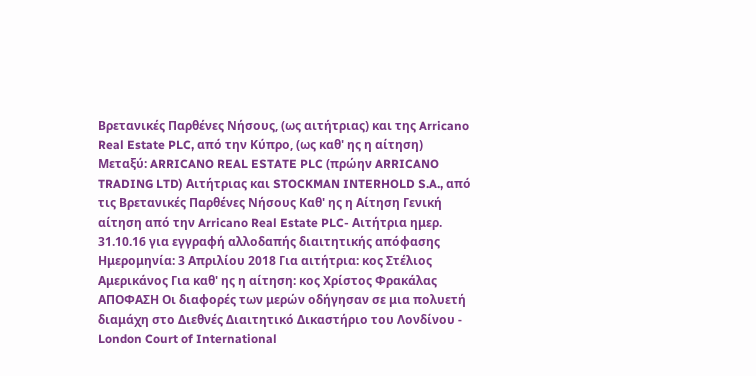Βρετανικές Παρθένες Νήσους, (ως αιτήτριας) και της Arricano Real Estate PLC, από την Κύπρο, (ως καθ' ης η αίτηση) Μεταξύ: ARRICANO REAL ESTATE PLC (πρώην ARRICANO TRADING LTD) Αιτήτριας και STOCKMAN INTERHOLD S.A., από τις Βρετανικές Παρθένες Νήσους Καθ' ης η Αίτηση Γενική αίτηση από την Arricano Real Estate PLC- Αιτήτρια ημερ. 31.10.16 για εγγραφή αλλοδαπής διαιτητικής απόφασης Ημερομηνία: 3 Απριλίου 2018 Για αιτήτρια: κος Στέλιος Αμερικάνος Για καθ' ης η αίτηση: κος Χρίστος Φρακάλας ΑΠΟΦΑΣΗ Οι διαφορές των μερών οδήγησαν σε μια πολυετή διαμάχη στο Διεθνές Διαιτητικό Δικαστήριο του Λονδίνου - London Court of International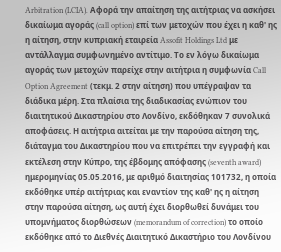Arbitration (LCIA). Αφορά την απαίτηση της αιτήτριας να ασκήσει δικαίωμα αγοράς (call option) επί των μετοχών που έχει η καθ' ης η αίτηση, στην κυπριακή εταιρεία Assofit Holdings Ltd με αντάλλαγμα συμφωνημένο αντίτιμο. Το εν λόγω δικαίωμα αγοράς των μετοχών παρείχε στην αιτήτρια η συμφωνία Call Option Agreement (τεκμ. 2 στην αίτηση) που υπέγραψαν τα διάδικα μέρη. Στα πλαίσια της διαδικασίας ενώπιον του διαιτητικού Δικαστηρίου στο Λονδίνο, εκδόθηκαν 7 συνολικά αποφάσεις. Η αιτήτρια αιτείται με την παρούσα αίτηση της, διάταγμα του Δικαστηρίου που να επιτρέπει την εγγραφή και εκτέλεση στην Κύπρο, της έβδομης απόφασης (seventh award) ημερομηνίας 05.05.2016, με αριθμό διαιτησίας 101732, η οποία εκδόθηκε υπέρ αιτήτριας και εναντίον της καθ' ης η αίτηση στην παρούσα αίτηση, ως αυτή έχει διορθωθεί δυνάμει του υπομνήματος διορθώσεων (memorandum of correction) το οποίο εκδόθηκε από το Διεθνές Διαιτητικό Δικαστήριο του Λονδίνου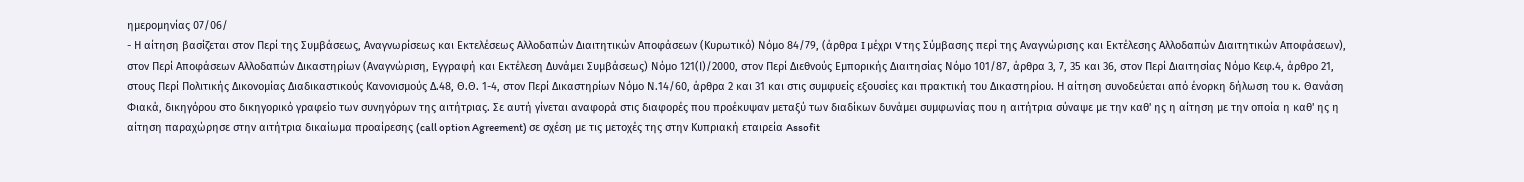ημερομηνίας 07/06/
- Η αίτηση βασίζεται στον Περί της Συμβάσεως, Αναγνωρίσεως και Εκτελέσεως Αλλοδαπών Διαιτητικών Αποφάσεων (Κυρωτικό) Νόμο 84/79, (άρθρα I μέχρι V της Σύμβασης περί της Αναγνώρισης και Εκτέλεσης Αλλοδαπών Διαιτητικών Αποφάσεων), στον Περί Αποφάσεων Αλλοδαπών Δικαστηρίων (Αναγνώριση, Εγγραφή και Εκτέλεση Δυνάμει Συμβάσεως) Νόμο 121(Ι)/2000, στον Περί Διεθνούς Εμπορικής Διαιτησίας Νόμο 101/87, άρθρα 3, 7, 35 και 36, στον Περί Διαιτησίας Νόμο Κεφ.4, άρθρο 21, στους Περί Πολιτικής Δικονομίας Διαδικαστικούς Κανονισμούς Δ.48, Θ.Θ. 1-4, στον Περί Δικαστηρίων Νόμο Ν.14/60, άρθρα 2 και 31 και στις συμφυείς εξουσίες και πρακτική του Δικαστηρίου. Η αίτηση συνοδεύεται από ένορκη δήλωση του κ. Θανάση Φιακά, δικηγόρου στο δικηγορικό γραφείο των συνηγόρων της αιτήτριας. Σε αυτή γίνεται αναφορά στις διαφορές που προέκυψαν μεταξύ των διαδίκων δυνάμει συμφωνίας που η αιτήτρια σύναψε με την καθ' ης η αίτηση με την οποία η καθ' ης η αίτηση παραχώρησε στην αιτήτρια δικαίωμα προαίρεσης (call option Agreement) σε σχέση με τις μετοχές της στην Κυπριακή εταιρεία Assofit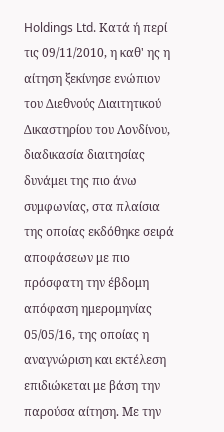Holdings Ltd. Κατά ή περί τις 09/11/2010, η καθ' ης η αίτηση ξεκίνησε ενώπιον του Διεθνούς Διαιτητικού Δικαστηρίου του Λονδίνου, διαδικασία διαιτησίας δυνάμει της πιο άνω συμφωνίας, στα πλαίσια της οποίας εκδόθηκε σειρά αποφάσεων με πιο πρόσφατη την έβδομη απόφαση ημερομηνίας 05/05/16, της οποίας η αναγνώριση και εκτέλεση επιδιώκεται με βάση την παρούσα αίτηση. Με την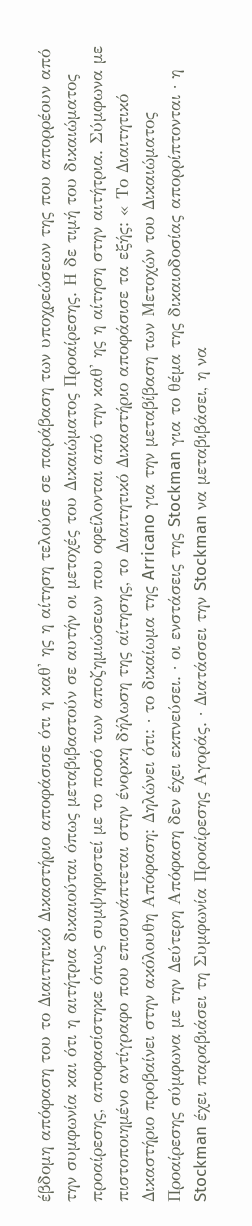έβδομη απόφαση του το Διαιτητικό Δικαστήριο αποφάσισε ότι η καθ' ης η αίτηση τελούσε σε παράβαση των υποχρεώσεων της που απορρέουν από την συμφωνία και ότι η αιτήτρια δικαιούται όπως μεταβιβαστούν σε αυτήν οι μετοχές του Δικαιώματος Προαίρεσης. Η δε τιμή του δικαιώματος προαίρεσης, αποφασίστηκε όπως συμψηφιστεί με το ποσό των αποζημιώσεων που οφείλονται από την καθ' ης η αίτηση στην αιτήτρια. Σύμφωνα με πιστοποιημένο αντίγραφο που επισυνάπτεται στην ένορκη δήλωση της αίτησης, το Διαιτητικό Δικαστήριο αποφάσισε τα εξής: « Το Διαιτητικό Δικαστήριο προβαίνει στην ακόλουθη Απόφαση: Δηλώνει ότι: · το δικαίωμα της Arricano για την μεταβίβαση των Μετοχών του Δικαιώματος Προαίρεσης σύμφωνα με την Δεύτερη Απόφαση δεν έχει εκπνεύσει. · οι ενστάσεις της Stockman για το θέμα της δικαιοδοσίας απορρίπτονται · η Stockman έχει παραβιάσει τη Συμφωνία Προαίρεσης Αγοράς. · Διατάσσει την Stockman να μεταβιβάσει, η να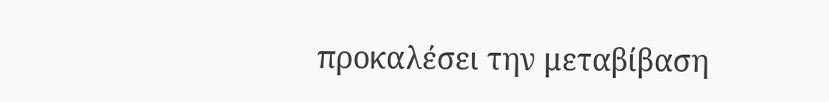προκαλέσει την μεταβίβαση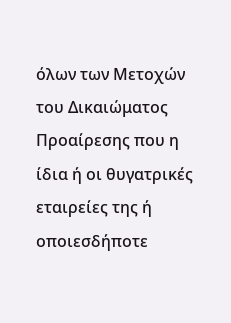όλων των Μετοχών του Δικαιώματος Προαίρεσης που η ίδια ή οι θυγατρικές εταιρείες της ή οποιεσδήποτε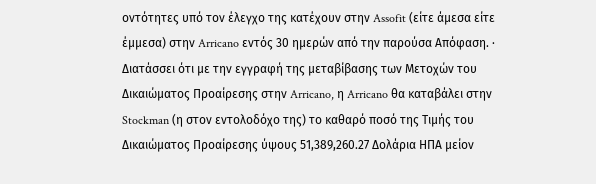οντότητες υπό τον έλεγχο της κατέχουν στην Assofit (είτε άμεσα είτε έμμεσα) στην Arricano εντός 30 ημερών από την παρούσα Απόφαση. · Διατάσσει ότι με την εγγραφή της μεταβίβασης των Μετοχών του Δικαιώματος Προαίρεσης στην Arricano, η Arricano θα καταβάλει στην Stockman (η στον εντολοδόχο της) το καθαρό ποσό της Τιμής του Δικαιώματος Προαίρεσης ύψους 51,389,260.27 Δολάρια ΗΠΑ μείον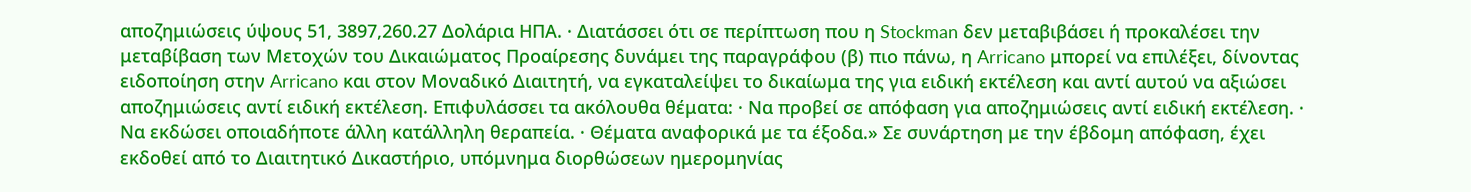αποζημιώσεις ύψους 51, 3897,260.27 Δολάρια ΗΠΑ. · Διατάσσει ότι σε περίπτωση που η Stockman δεν μεταβιβάσει ή προκαλέσει την μεταβίβαση των Μετοχών του Δικαιώματος Προαίρεσης δυνάμει της παραγράφου (β) πιο πάνω, η Arricano μπορεί να επιλέξει, δίνοντας ειδοποίηση στην Arricano και στον Μοναδικό Διαιτητή, να εγκαταλείψει το δικαίωμα της για ειδική εκτέλεση και αντί αυτού να αξιώσει αποζημιώσεις αντί ειδική εκτέλεση. Επιφυλάσσει τα ακόλουθα θέματα: · Να προβεί σε απόφαση για αποζημιώσεις αντί ειδική εκτέλεση. · Να εκδώσει οποιαδήποτε άλλη κατάλληλη θεραπεία. · Θέματα αναφορικά με τα έξοδα.» Σε συνάρτηση με την έβδομη απόφαση, έχει εκδοθεί από το Διαιτητικό Δικαστήριο, υπόμνημα διορθώσεων ημερομηνίας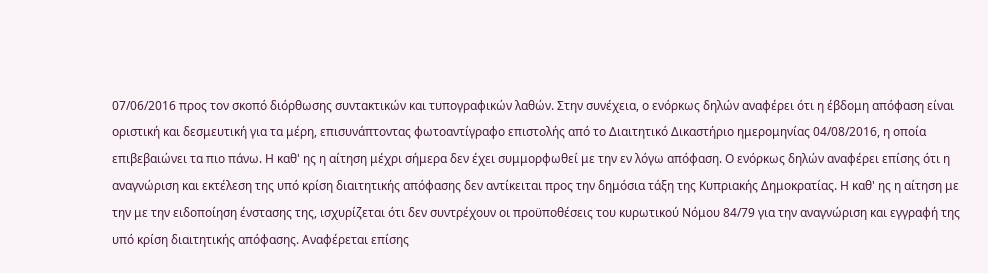07/06/2016 προς τον σκοπό διόρθωσης συντακτικών και τυπογραφικών λαθών. Στην συνέχεια, ο ενόρκως δηλών αναφέρει ότι η έβδομη απόφαση είναι οριστική και δεσμευτική για τα μέρη, επισυνάπτοντας φωτοαντίγραφο επιστολής από το Διαιτητικό Δικαστήριο ημερομηνίας 04/08/2016, η οποία επιβεβαιώνει τα πιο πάνω. Η καθ' ης η αίτηση μέχρι σήμερα δεν έχει συμμορφωθεί με την εν λόγω απόφαση. Ο ενόρκως δηλών αναφέρει επίσης ότι η αναγνώριση και εκτέλεση της υπό κρίση διαιτητικής απόφασης δεν αντίκειται προς την δημόσια τάξη της Κυπριακής Δημοκρατίας. Η καθ' ης η αίτηση με την με την ειδοποίηση ένστασης της, ισχυρίζεται ότι δεν συντρέχουν οι προϋποθέσεις του κυρωτικού Νόμου 84/79 για την αναγνώριση και εγγραφή της υπό κρίση διαιτητικής απόφασης. Αναφέρεται επίσης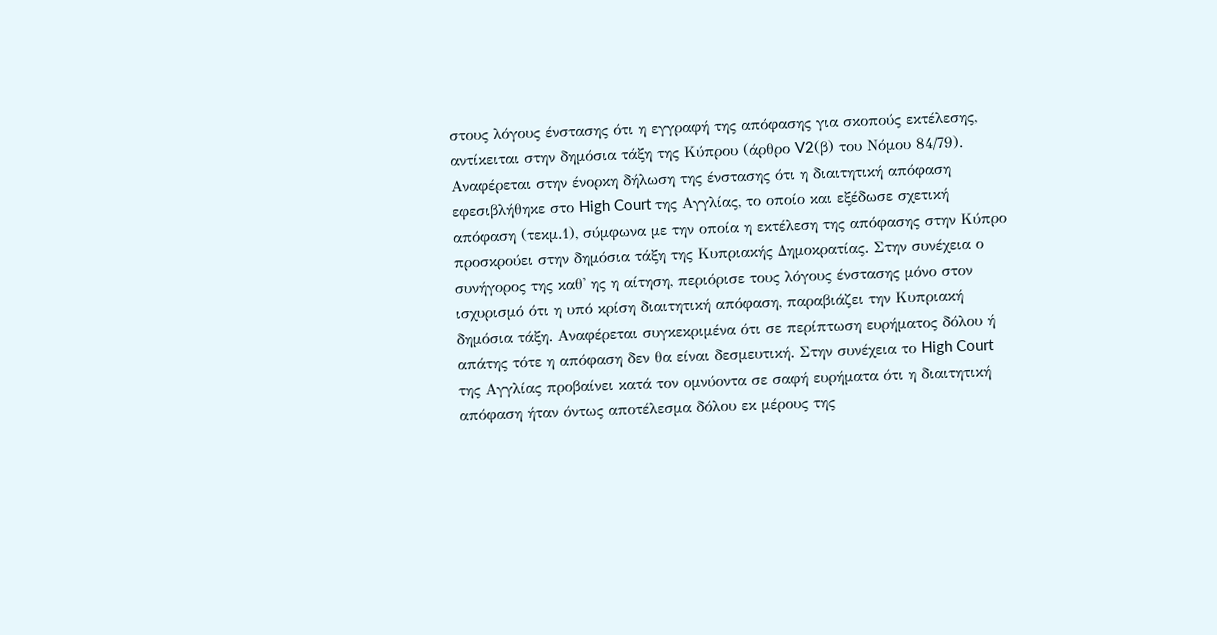στους λόγους ένστασης ότι η εγγραφή της απόφασης για σκοπούς εκτέλεσης, αντίκειται στην δημόσια τάξη της Κύπρου (άρθρο V2(β) του Νόμου 84/79). Αναφέρεται στην ένορκη δήλωση της ένστασης ότι η διαιτητική απόφαση εφεσιβλήθηκε στο High Court της Αγγλίας, το οποίο και εξέδωσε σχετική απόφαση (τεκμ.1), σύμφωνα με την οποία η εκτέλεση της απόφασης στην Κύπρο προσκρούει στην δημόσια τάξη της Κυπριακής Δημοκρατίας. Στην συνέχεια ο συνήγορος της καθ' ης η αίτηση, περιόρισε τους λόγους ένστασης μόνο στον ισχυρισμό ότι η υπό κρίση διαιτητική απόφαση, παραβιάζει την Κυπριακή δημόσια τάξη. Αναφέρεται συγκεκριμένα ότι σε περίπτωση ευρήματος δόλου ή απάτης τότε η απόφαση δεν θα είναι δεσμευτική. Στην συνέχεια το High Court της Αγγλίας προβαίνει κατά τον ομνύοντα σε σαφή ευρήματα ότι η διαιτητική απόφαση ήταν όντως αποτέλεσμα δόλου εκ μέρους της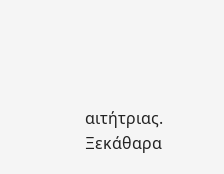αιτήτριας. Ξεκάθαρα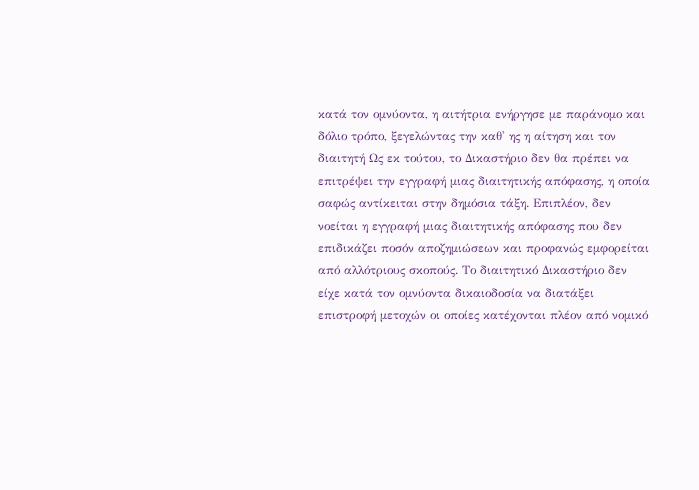κατά τον ομνύοντα, η αιτήτρια ενήργησε με παράνομο και δόλιο τρόπο, ξεγελώντας την καθ' ης η αίτηση και τον διαιτητή Ως εκ τούτου, το Δικαστήριο δεν θα πρέπει να επιτρέψει την εγγραφή μιας διαιτητικής απόφασης, η οποία σαφώς αντίκειται στην δημόσια τάξη. Επιπλέον, δεν νοείται η εγγραφή μιας διαιτητικής απόφασης που δεν επιδικάζει ποσόν αποζημιώσεων και προφανώς εμφορείται από αλλότριους σκοπούς. Το διαιτητικό Δικαστήριο δεν είχε κατά τον ομνύοντα δικαιοδοσία να διατάξει επιστροφή μετοχών οι οποίες κατέχονται πλέον από νομικό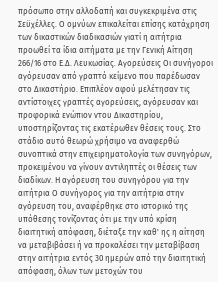πρόσωπο στην αλλοδαπή και συγκεκριμένα στις Σεϋχέλλες. Ο ομνύων επικαλείται επίσης κατάχρηση των δικαστικών διαδικασιών γιατί η αιτήτρια προωθεί τα ίδια αιτήματα με την Γενική Αίτηση 266/16 στο Ε.Δ. Λευκωσίας. Αγορεύσεις Οι συνήγοροι αγόρευσαν από γραπτό κείμενο που παρέδωσαν στο Δικαστήριο. Επιπλέον αφού μελέτησαν τις αντίστοιχες γραπτές αγορεύσεις, αγόρευσαν και προφορικά ενώπιον ντου Δικαστηρίου, υποστηρίζοντας τις εκατέρωθεν θέσεις τους. Στο στάδιο αυτό θεωρώ χρήσιμο να αναφερθώ συνοπτικά στην επιχειρηματολογία των συνηγόρων, προκειμένου να γίνουν αντιληπτές οι θέσεις των διαδίκων. Η αγόρευση του συνηγόρου για την αιτήτρια Ο συνήγορος για την αιτήτρια στην αγόρευση του, αναφέρθηκε στο ιστορικό της υπόθεσης τονίζοντας ότι με την υπό κρίση διαιτητική απόφαση, διέταξε την καθ' ης η αίτηση να μεταβιβάσει ή να προκαλέσει την μεταβίβαση στην αιτήτρια εντός 30 ημερών από την διαιτητική απόφαση, όλων των μετοχών του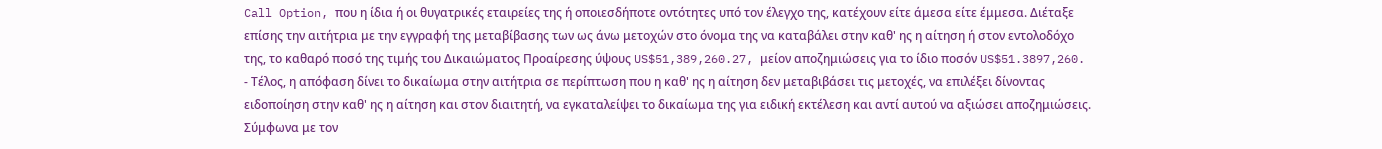Call Option, που η ίδια ή οι θυγατρικές εταιρείες της ή οποιεσδήποτε οντότητες υπό τον έλεγχο της, κατέχουν είτε άμεσα είτε έμμεσα. Διέταξε επίσης την αιτήτρια με την εγγραφή της μεταβίβασης των ως άνω μετοχών στο όνομα της να καταβάλει στην καθ' ης η αίτηση ή στον εντολοδόχο της, το καθαρό ποσό της τιμής του Δικαιώματος Προαίρεσης ύψους US$51,389,260.27, μείον αποζημιώσεις για το ίδιο ποσόν US$51.3897,260.
- Τέλος, η απόφαση δίνει το δικαίωμα στην αιτήτρια σε περίπτωση που η καθ' ης η αίτηση δεν μεταβιβάσει τις μετοχές, να επιλέξει δίνοντας ειδοποίηση στην καθ' ης η αίτηση και στον διαιτητή, να εγκαταλείψει το δικαίωμα της για ειδική εκτέλεση και αντί αυτού να αξιώσει αποζημιώσεις. Σύμφωνα με τον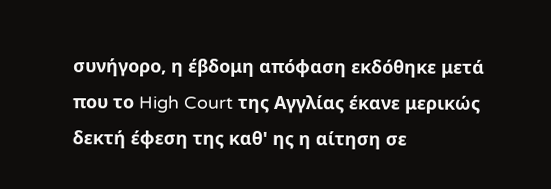συνήγορο, η έβδομη απόφαση εκδόθηκε μετά που το High Court της Αγγλίας έκανε μερικώς δεκτή έφεση της καθ' ης η αίτηση σε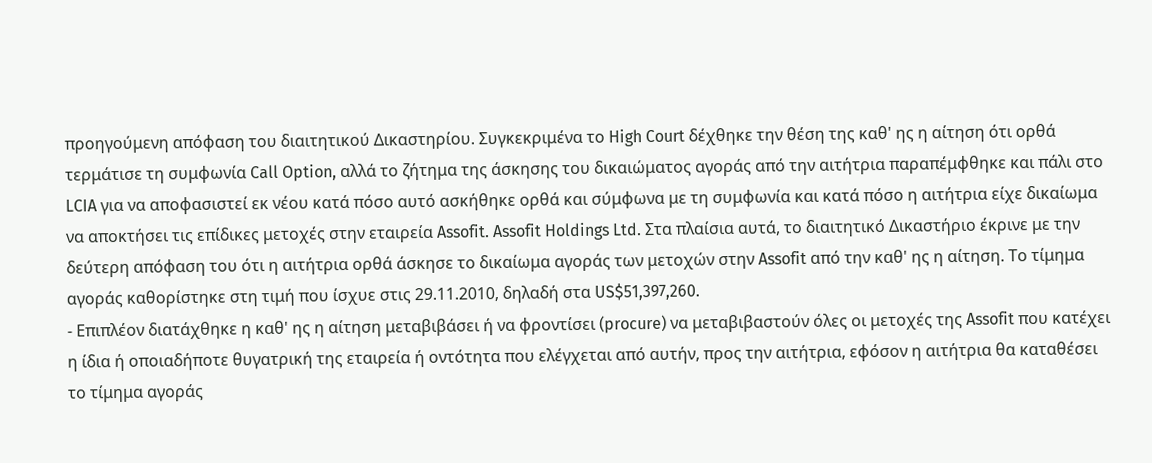προηγούμενη απόφαση του διαιτητικού Δικαστηρίου. Συγκεκριμένα το High Court δέχθηκε την θέση της καθ' ης η αίτηση ότι ορθά τερμάτισε τη συμφωνία Call Option, αλλά το ζήτημα της άσκησης του δικαιώματος αγοράς από την αιτήτρια παραπέμφθηκε και πάλι στο LCIA για να αποφασιστεί εκ νέου κατά πόσο αυτό ασκήθηκε ορθά και σύμφωνα με τη συμφωνία και κατά πόσο η αιτήτρια είχε δικαίωμα να αποκτήσει τις επίδικες μετοχές στην εταιρεία Assofit. Assofit Holdings Ltd. Στα πλαίσια αυτά, το διαιτητικό Δικαστήριο έκρινε με την δεύτερη απόφαση του ότι η αιτήτρια ορθά άσκησε το δικαίωμα αγοράς των μετοχών στην Assofit από την καθ' ης η αίτηση. Το τίμημα αγοράς καθορίστηκε στη τιμή που ίσχυε στις 29.11.2010, δηλαδή στα US$51,397,260.
- Επιπλέον διατάχθηκε η καθ' ης η αίτηση μεταβιβάσει ή να φροντίσει (procure) να μεταβιβαστούν όλες οι μετοχές της Assofit που κατέχει η ίδια ή οποιαδήποτε θυγατρική της εταιρεία ή οντότητα που ελέγχεται από αυτήν, προς την αιτήτρια, εφόσον η αιτήτρια θα καταθέσει το τίμημα αγοράς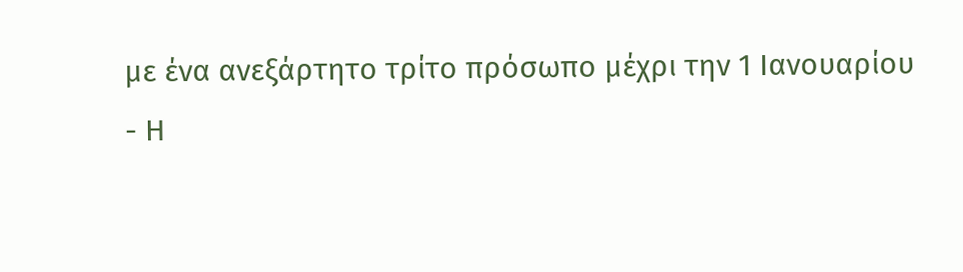με ένα ανεξάρτητο τρίτο πρόσωπο μέχρι την 1 Ιανουαρίου
- Η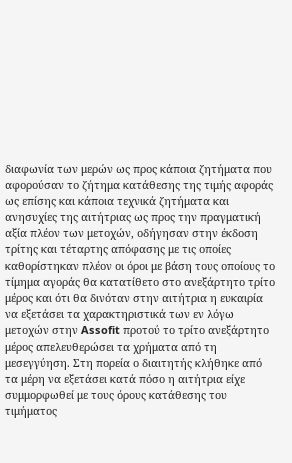διαφωνία των μερών ως προς κάποια ζητήματα που αφορούσαν το ζήτημα κατάθεσης της τιμής αφοράς ως επίσης και κάποια τεχνικά ζητήματα και ανησυχίες της αιτήτριας ως προς την πραγματική αξία πλέον των μετοχών, οδήγησαν στην έκδοση τρίτης και τέταρτης απόφασης με τις οποίες καθορίστηκαν πλέον οι όροι με βάση τους οποίους το τίμημα αγοράς θα κατατίθετο στο ανεξάρτητο τρίτο μέρος και ότι θα δινόταν στην αιτήτρια η ευκαιρία να εξετάσει τα χαρακτηριστικά των εν λόγω μετοχών στην Assofit προτού το τρίτο ανεξάρτητο μέρος απελευθερώσει τα χρήματα από τη μεσεγγύηση. Στη πορεία ο διαιτητής κλήθηκε από τα μέρη να εξετάσει κατά πόσο η αιτήτρια είχε συμμορφωθεί με τους όρους κατάθεσης του τιμήματος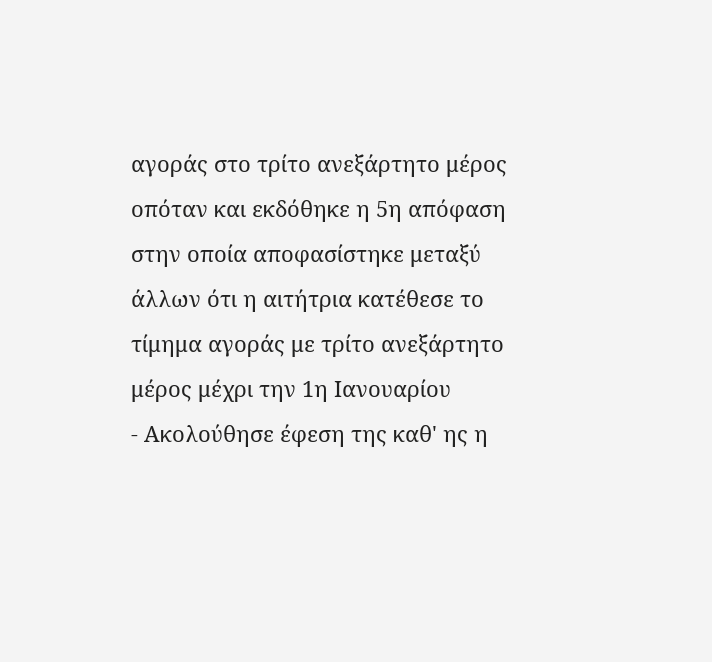αγοράς στο τρίτο ανεξάρτητο μέρος οπόταν και εκδόθηκε η 5η απόφαση στην οποία αποφασίστηκε μεταξύ άλλων ότι η αιτήτρια κατέθεσε το τίμημα αγοράς με τρίτο ανεξάρτητο μέρος μέχρι την 1η Ιανουαρίου
- Ακολούθησε έφεση της καθ' ης η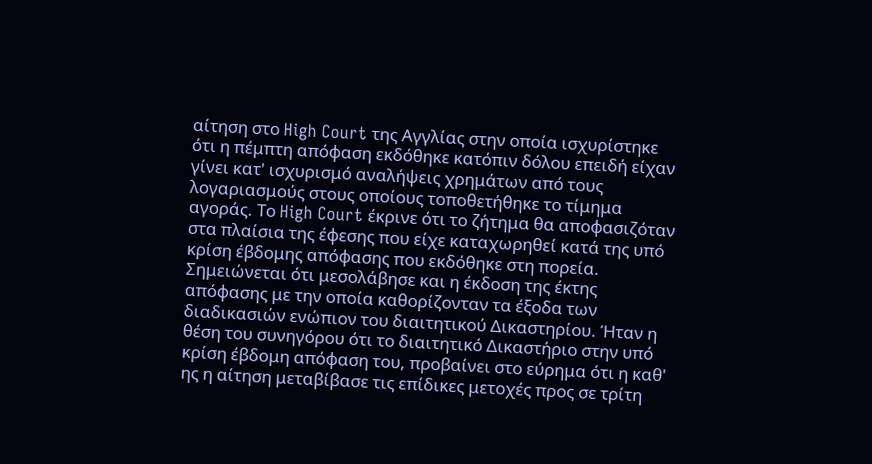αίτηση στο High Court της Αγγλίας στην οποία ισχυρίστηκε ότι η πέμπτη απόφαση εκδόθηκε κατόπιν δόλου επειδή είχαν γίνει κατ' ισχυρισμό αναλήψεις χρημάτων από τους λογαριασμούς στους οποίους τοποθετήθηκε το τίμημα αγοράς. Το High Court έκρινε ότι το ζήτημα θα αποφασιζόταν στα πλαίσια της έφεσης που είχε καταχωρηθεί κατά της υπό κρίση έβδομης απόφασης που εκδόθηκε στη πορεία. Σημειώνεται ότι μεσολάβησε και η έκδοση της έκτης απόφασης με την οποία καθορίζονταν τα έξοδα των διαδικασιών ενώπιον του διαιτητικού Δικαστηρίου. Ήταν η θέση του συνηγόρου ότι το διαιτητικό Δικαστήριο στην υπό κρίση έβδομη απόφαση του, προβαίνει στο εύρημα ότι η καθ' ης η αίτηση μεταβίβασε τις επίδικες μετοχές προς σε τρίτη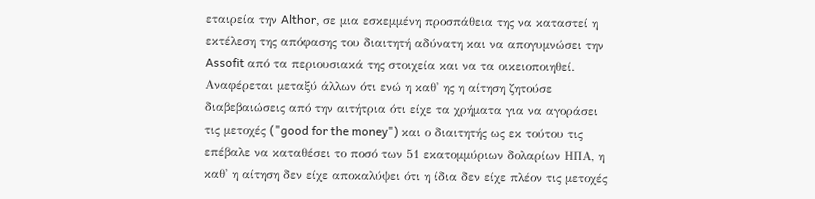εταιρεία την Althor, σε μια εσκεμμένη προσπάθεια της να καταστεί η εκτέλεση της απόφασης του διαιτητή αδύνατη και να απογυμνώσει την Assofit από τα περιουσιακά της στοιχεία και να τα οικειοποιηθεί. Αναφέρεται μεταξύ άλλων ότι ενώ η καθ' ης η αίτηση ζητούσε διαβεβαιώσεις από την αιτήτρια ότι είχε τα χρήματα για να αγοράσει τις μετοχές ("good for the money") και ο διαιτητής ως εκ τούτου τις επέβαλε να καταθέσει το ποσό των 51 εκατομμύριων δολαρίων ΗΠΑ, η καθ' η αίτηση δεν είχε αποκαλύψει ότι η ίδια δεν είχε πλέον τις μετοχές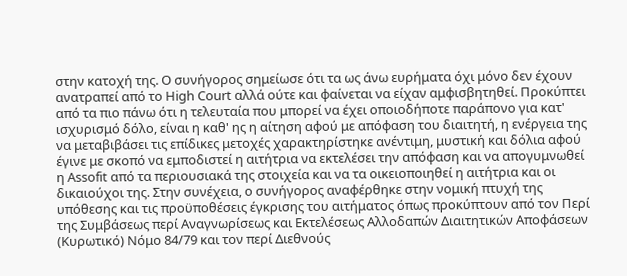στην κατοχή της. Ο συνήγορος σημείωσε ότι τα ως άνω ευρήματα όχι μόνο δεν έχουν ανατραπεί από το High Court αλλά ούτε και φαίνεται να είχαν αμφισβητηθεί. Προκύπτει από τα πιο πάνω ότι η τελευταία που μπορεί να έχει οποιοδήποτε παράπονο για κατ' ισχυρισμό δόλο, είναι η καθ' ης η αίτηση αφού με απόφαση του διαιτητή, η ενέργεια της να μεταβιβάσει τις επίδικες μετοχές χαρακτηρίστηκε ανέντιμη, μυστική και δόλια αφού έγινε με σκοπό να εμποδιστεί η αιτήτρια να εκτελέσει την απόφαση και να απογυμνωθεί η Assofit από τα περιουσιακά της στοιχεία και να τα οικειοποιηθεί η αιτήτρια και οι δικαιούχοι της. Στην συνέχεια, ο συνήγορος αναφέρθηκε στην νομική πτυχή της υπόθεσης και τις προϋποθέσεις έγκρισης του αιτήματος όπως προκύπτουν από τον Περί της Συμβάσεως περί Αναγνωρίσεως και Εκτελέσεως Αλλοδαπών Διαιτητικών Αποφάσεων (Κυρωτικό) Νόμο 84/79 και τον περί Διεθνούς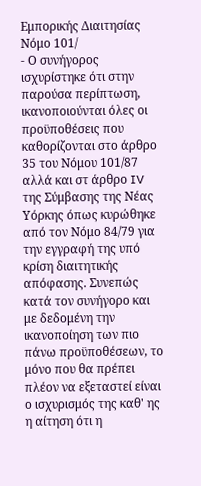Εμπορικής Διαιτησίας Νόμο 101/
- Ο συνήγορος ισχυρίστηκε ότι στην παρούσα περίπτωση, ικανοποιούνται όλες οι προϋποθέσεις που καθορίζονται στο άρθρο 35 του Νόμου 101/87 αλλά και στ άρθρο IV της Σύμβασης της Νέας Υόρκης όπως κυρώθηκε από τον Νόμο 84/79 για την εγγραφή της υπό κρίση διαιτητικής απόφασης. Συνεπώς κατά τον συνήγορο και με δεδομένη την ικανοποίηση των πιο πάνω προϋποθέσεων, το μόνο που θα πρέπει πλέον να εξεταστεί είναι ο ισχυρισμός της καθ' ης η αίτηση ότι η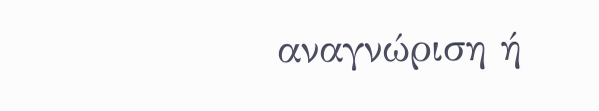αναγνώριση ή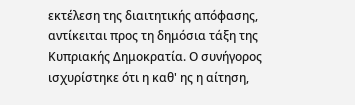εκτέλεση της διαιτητικής απόφασης, αντίκειται προς τη δημόσια τάξη της Κυπριακής Δημοκρατία. Ο συνήγορος ισχυρίστηκε ότι η καθ' ης η αίτηση,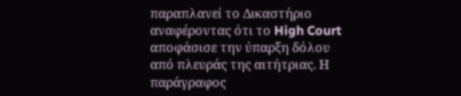παραπλανεί το Δικαστήριο αναφέροντας ότι το High Court αποφάσισε την ύπαρξη δόλου από πλευράς της αιτήτριας. Η παράγραφος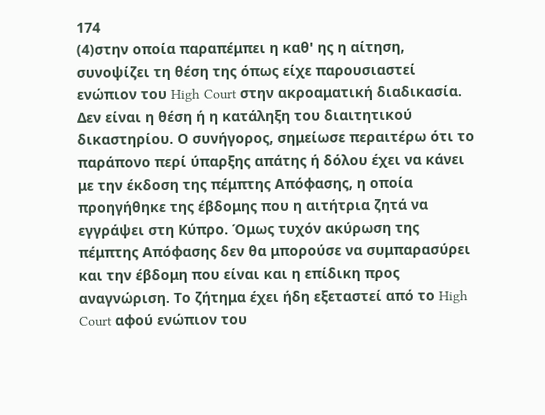174
(4)στην οποία παραπέμπει η καθ' ης η αίτηση, συνοψίζει τη θέση της όπως είχε παρουσιαστεί ενώπιον του High Court στην ακροαματική διαδικασία. Δεν είναι η θέση ή η κατάληξη του διαιτητικού δικαστηρίου. Ο συνήγορος, σημείωσε περαιτέρω ότι το παράπονο περί ύπαρξης απάτης ή δόλου έχει να κάνει με την έκδοση της πέμπτης Απόφασης, η οποία προηγήθηκε της έβδομης που η αιτήτρια ζητά να εγγράψει στη Κύπρο. Όμως τυχόν ακύρωση της πέμπτης Απόφασης δεν θα μπορούσε να συμπαρασύρει και την έβδομη που είναι και η επίδικη προς αναγνώριση. Το ζήτημα έχει ήδη εξεταστεί από το High Court αφού ενώπιον του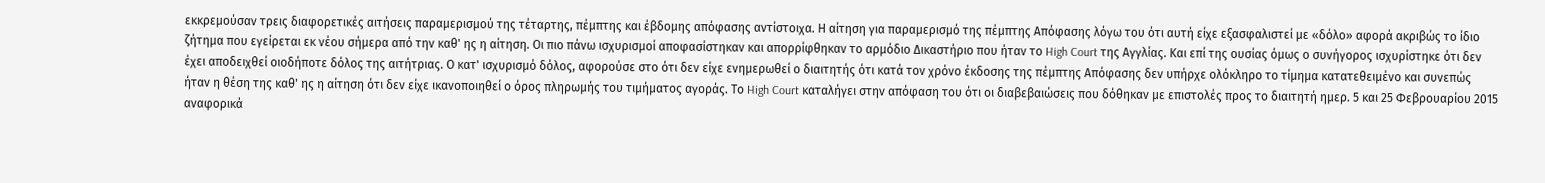εκκρεμούσαν τρεις διαφορετικές αιτήσεις παραμερισμού της τέταρτης, πέμπτης και έβδομης απόφασης αντίστοιχα. Η αίτηση για παραμερισμό της πέμπτης Απόφασης λόγω του ότι αυτή είχε εξασφαλιστεί με «δόλο» αφορά ακριβώς το ίδιο ζήτημα που εγείρεται εκ νέου σήμερα από την καθ' ης η αίτηση. Οι πιο πάνω ισχυρισμοί αποφασίστηκαν και απορρίφθηκαν το αρμόδιο Δικαστήριο που ήταν το High Court της Αγγλίας. Και επί της ουσίας όμως ο συνήγορος ισχυρίστηκε ότι δεν έχει αποδειχθεί οιοδήποτε δόλος της αιτήτριας. Ο κατ' ισχυρισμό δόλος, αφορούσε στο ότι δεν είχε ενημερωθεί ο διαιτητής ότι κατά τον χρόνο έκδοσης της πέμπτης Απόφασης δεν υπήρχε ολόκληρο το τίμημα κατατεθειμένο και συνεπώς ήταν η θέση της καθ' ης η αίτηση ότι δεν είχε ικανοποιηθεί ο όρος πληρωμής του τιμήματος αγοράς. Το High Court καταλήγει στην απόφαση του ότι οι διαβεβαιώσεις που δόθηκαν με επιστολές προς το διαιτητή ημερ. 5 και 25 Φεβρουαρίου 2015 αναφορικά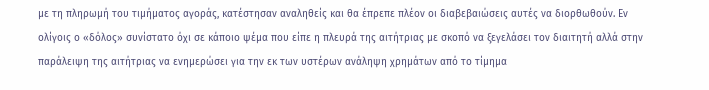με τη πληρωμή του τιμήματος αγοράς, κατέστησαν αναληθείς και θα έπρεπε πλέον οι διαβεβαιώσεις αυτές να διορθωθούν. Εν ολίγοις ο «δόλος» συνίστατο όχι σε κάποιο ψέμα που είπε η πλευρά της αιτήτριας με σκοπό να ξεγελάσει τον διαιτητή αλλά στην παράλειψη της αιτήτριας να ενημερώσει για την εκ των υστέρων ανάληψη χρημάτων από το τίμημα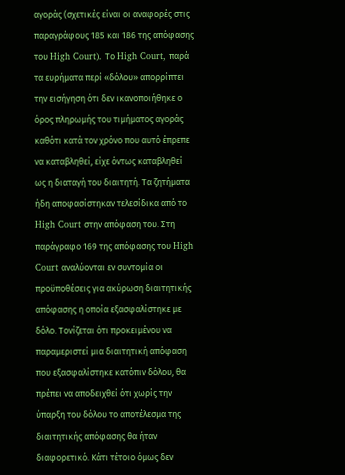αγοράς (σχετικές είναι οι αναφορές στις παραγράφους 185 και 186 της απόφασης του High Court). Το High Court, παρά τα ευρήματα περί «δόλου» απορρίπτει την εισήγηση ότι δεν ικανοποιήθηκε ο όρος πληρωμής του τιμήματος αγοράς καθότι κατά τον χρόνο που αυτό έπρεπε να καταβληθεί, είχε όντως καταβληθεί ως η διαταγή του διαιτητή. Τα ζητήματα ήδη αποφασίστηκαν τελεσίδικα από το High Court στην απόφαση του. Στη παράγραφο 169 της απόφασης του High Court αναλύονται εν συντομία οι προϋποθέσεις για ακύρωση διαιτητικής απόφασης η οποία εξασφαλίστηκε με δόλο. Τονίζεται ότι προκειμένου να παραμεριστεί μια διαιτητική απόφαση που εξασφαλίστηκε κατόπιν δόλου, θα πρέπει να αποδειχθεί ότι χωρίς την ύπαρξη του δόλου το αποτέλεσμα της διαιτητικής απόφασης θα ήταν διαφορετικό. Κάτι τέτοιο όμως δεν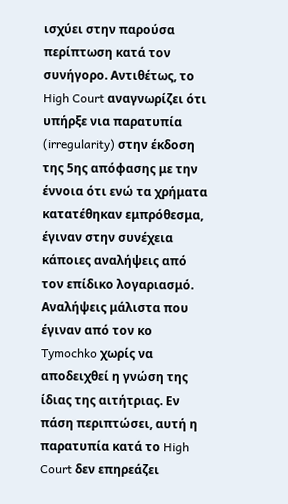ισχύει στην παρούσα περίπτωση κατά τον συνήγορο. Αντιθέτως, το High Court αναγνωρίζει ότι υπήρξε νια παρατυπία (irregularity) στην έκδοση της 5ης απόφασης με την έννοια ότι ενώ τα χρήματα κατατέθηκαν εμπρόθεσμα, έγιναν στην συνέχεια κάποιες αναλήψεις από τον επίδικο λογαριασμό. Αναλήψεις μάλιστα που έγιναν από τον κο Tymochko χωρίς να αποδειχθεί η γνώση της ίδιας της αιτήτριας. Εν πάση περιπτώσει, αυτή η παρατυπία κατά το High Court δεν επηρεάζει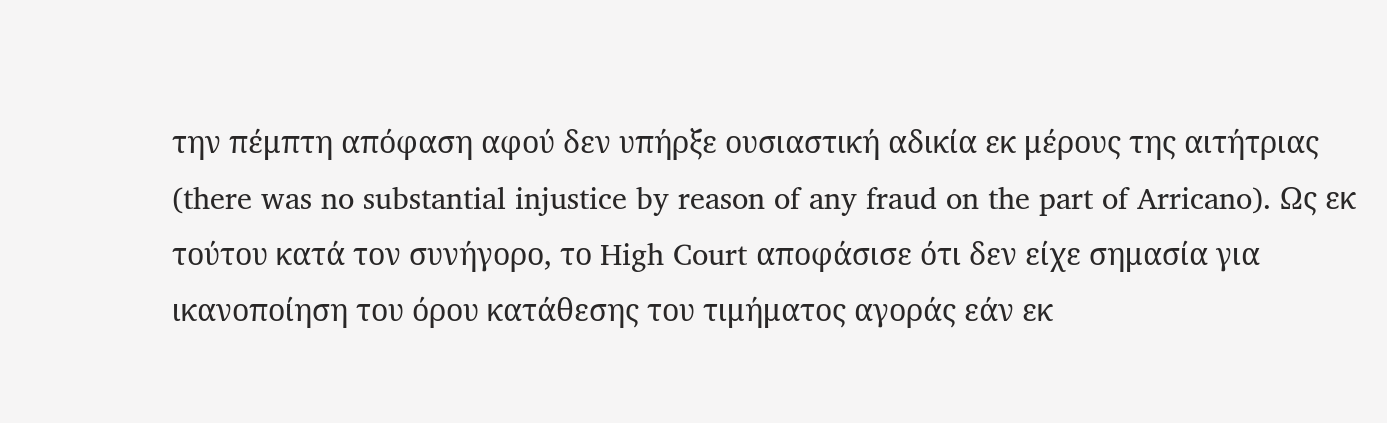την πέμπτη απόφαση αφού δεν υπήρξε ουσιαστική αδικία εκ μέρους της αιτήτριας (there was no substantial injustice by reason of any fraud on the part of Arricano). Ως εκ τούτου κατά τον συνήγορο, το High Court αποφάσισε ότι δεν είχε σημασία για ικανοποίηση του όρου κατάθεσης του τιμήματος αγοράς εάν εκ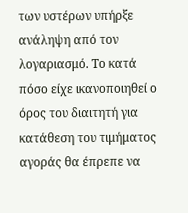των υστέρων υπήρξε ανάληψη από τον λογαριασμό. Το κατά πόσο είχε ικανοποιηθεί ο όρος του διαιτητή για κατάθεση του τιμήματος αγοράς θα έπρεπε να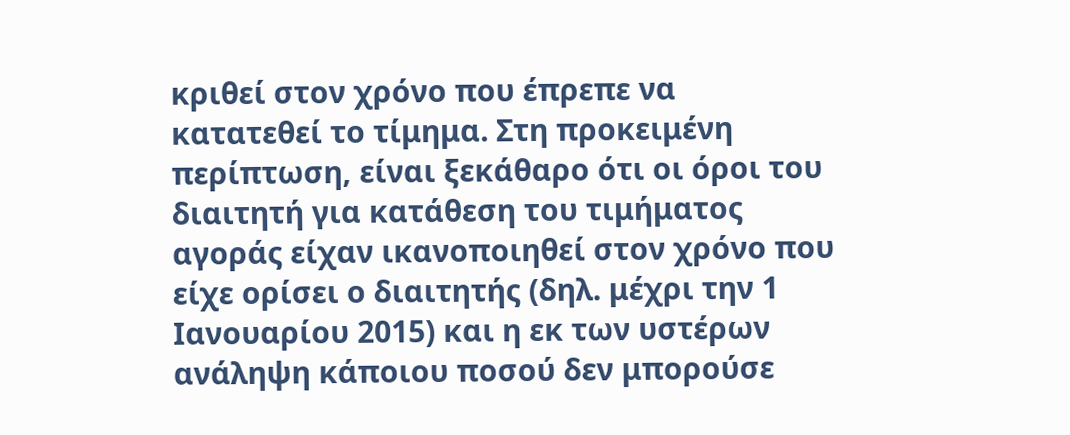κριθεί στον χρόνο που έπρεπε να κατατεθεί το τίμημα. Στη προκειμένη περίπτωση, είναι ξεκάθαρο ότι οι όροι του διαιτητή για κατάθεση του τιμήματος αγοράς είχαν ικανοποιηθεί στον χρόνο που είχε ορίσει ο διαιτητής (δηλ. μέχρι την 1 Ιανουαρίου 2015) και η εκ των υστέρων ανάληψη κάποιου ποσού δεν μπορούσε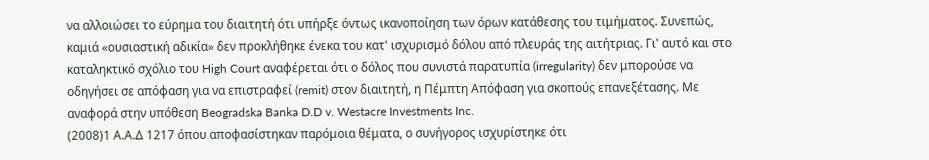να αλλοιώσει το εύρημα του διαιτητή ότι υπήρξε όντως ικανοποίηση των όρων κατάθεσης του τιμήματος. Συνεπώς, καμιά «ουσιαστική αδικία» δεν προκλήθηκε ένεκα του κατ' ισχυρισμό δόλου από πλευράς της αιτήτριας. Γι' αυτό και στο καταληκτικό σχόλιο του High Court αναφέρεται ότι ο δόλος που συνιστά παρατυπία (irregularity) δεν μπορούσε να οδηγήσει σε απόφαση για να επιστραφεί (remit) στον διαιτητή, η Πέμπτη Απόφαση για σκοπούς επανεξέτασης. Με αναφορά στην υπόθεση Beogradska Banka D.D v. Westacre Investments Inc.
(2008)1 Α.Α.Δ 1217 όπου αποφασίστηκαν παρόμοια θέματα, ο συνήγορος ισχυρίστηκε ότι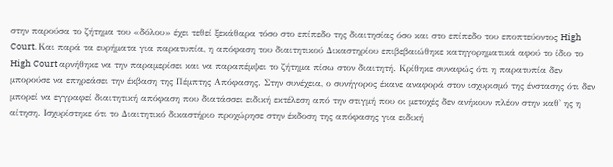στην παρούσα το ζήτημα του «δόλου» έχει τεθεί ξεκάθαρα τόσο στο επίπεδο της διαιτησίας όσο και στο επίπεδο του εποπτεύοντος High Court. Και παρά τα ευρήματα για παρατυπία, η απόφαση του διαιτητικού Δικαστηρίου επιβεβαιώθηκε κατηγορηματικά αφού το ίδιο το High Court αρνήθηκε να την παραμερίσει και να παραπέμψει το ζήτημα πίσω στον διαιτητή. Κρίθηκε συναφώς ότι η παρατυπία δεν μπορούσε να επηρεάσει την έκβαση της Πέμπτης Απόφασης. Στην συνέχεια, ο συνήγορος έκανε αναφορά στον ισχυρισμό της ένστασης ότι δεν μπορεί να εγγραφεί διαιτητική απόφαση που διατάσσει ειδική εκτέλεση από την στιγμή που οι μετοχές δεν ανήκουν πλέον στην καθ' ης η αίτηση. Ισχυρίστηκε ότι το Διαιτητικό δικαστήριο προχώρησε στην έκδοση της απόφασης για ειδική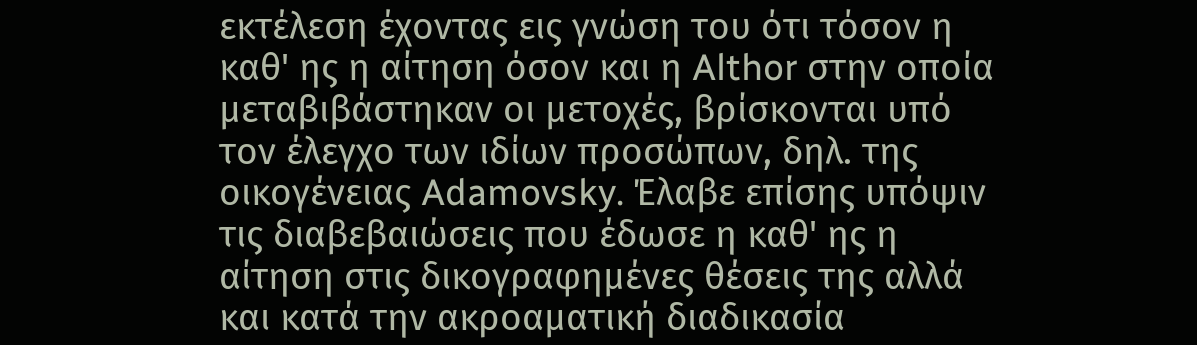εκτέλεση έχοντας εις γνώση του ότι τόσον η καθ' ης η αίτηση όσον και η Althor στην οποία μεταβιβάστηκαν οι μετοχές, βρίσκονται υπό τον έλεγχο των ιδίων προσώπων, δηλ. της οικογένειας Adamovsky. Έλαβε επίσης υπόψιν τις διαβεβαιώσεις που έδωσε η καθ' ης η αίτηση στις δικογραφημένες θέσεις της αλλά και κατά την ακροαματική διαδικασία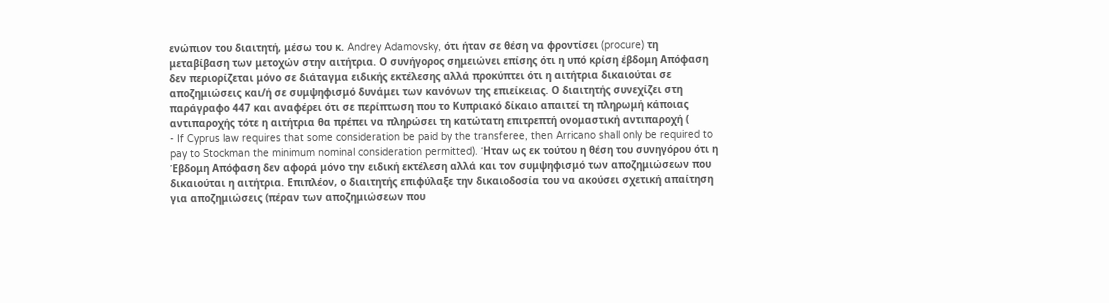ενώπιον του διαιτητή, μέσω του κ. Andrey Adamovsky, ότι ήταν σε θέση να φροντίσει (procure) τη μεταβίβαση των μετοχών στην αιτήτρια. Ο συνήγορος σημειώνει επίσης ότι η υπό κρίση έβδομη Απόφαση δεν περιορίζεται μόνο σε διάταγμα ειδικής εκτέλεσης αλλά προκύπτει ότι η αιτήτρια δικαιούται σε αποζημιώσεις και/ή σε συμψηφισμό δυνάμει των κανόνων της επιείκειας. Ο διαιτητής συνεχίζει στη παράγραφο 447 και αναφέρει ότι σε περίπτωση που το Κυπριακό δίκαιο απαιτεί τη πληρωμή κάποιας αντιπαροχής τότε η αιτήτρια θα πρέπει να πληρώσει τη κατώτατη επιτρεπτή ονομαστική αντιπαροχή (
- If Cyprus law requires that some consideration be paid by the transferee, then Arricano shall only be required to pay to Stockman the minimum nominal consideration permitted). Ήταν ως εκ τούτου η θέση του συνηγόρου ότι η Έβδομη Απόφαση δεν αφορά μόνο την ειδική εκτέλεση αλλά και τον συμψηφισμό των αποζημιώσεων που δικαιούται η αιτήτρια. Επιπλέον, ο διαιτητής επιφύλαξε την δικαιοδοσία του να ακούσει σχετική απαίτηση για αποζημιώσεις (πέραν των αποζημιώσεων που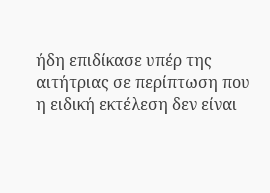ήδη επιδίκασε υπέρ της αιτήτριας σε περίπτωση που η ειδική εκτέλεση δεν είναι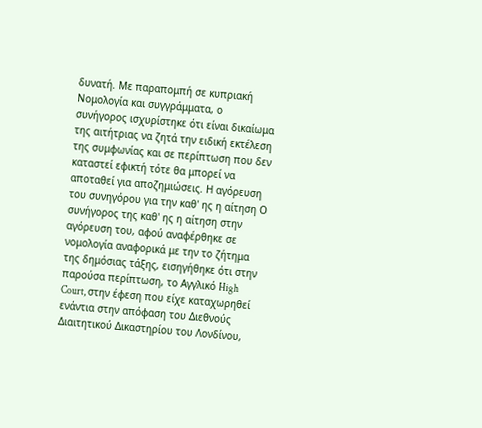δυνατή. Με παραπομπή σε κυπριακή Νομολογία και συγγράμματα, ο συνήγορος ισχυρίστηκε ότι είναι δικαίωμα της αιτήτριας να ζητά την ειδική εκτέλεση της συμφωνίας και σε περίπτωση που δεν καταστεί εφικτή τότε θα μπορεί να αποταθεί για αποζημιώσεις. Η αγόρευση του συνηγόρου για την καθ' ης η αίτηση Ο συνήγορος της καθ' ης η αίτηση στην αγόρευση του, αφού αναφέρθηκε σε νομολογία αναφορικά με την το ζήτημα της δημόσιας τάξης, εισηγήθηκε ότι στην παρούσα περίπτωση, το Αγγλικό High Court, στην έφεση που είχε καταχωρηθεί ενάντια στην απόφαση του Διεθνούς Διαιτητικού Δικαστηρίου του Λονδίνου,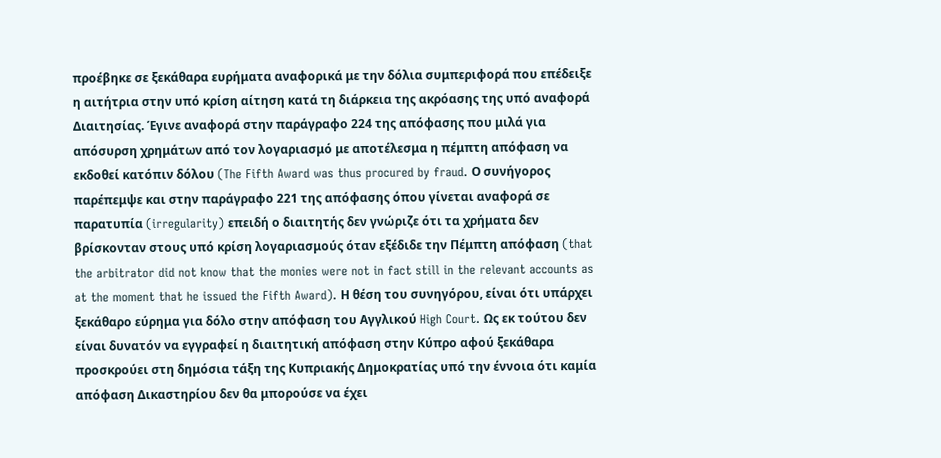προέβηκε σε ξεκάθαρα ευρήματα αναφορικά με την δόλια συμπεριφορά που επέδειξε η αιτήτρια στην υπό κρίση αίτηση κατά τη διάρκεια της ακρόασης της υπό αναφορά Διαιτησίας. Έγινε αναφορά στην παράγραφο 224 της απόφασης που μιλά για απόσυρση χρημάτων από τον λογαριασμό με αποτέλεσμα η πέμπτη απόφαση να εκδοθεί κατόπιν δόλου (The Fifth Award was thus procured by fraud. Ο συνήγορος παρέπεμψε και στην παράγραφο 221 της απόφασης όπου γίνεται αναφορά σε παρατυπία (irregularity) επειδή ο διαιτητής δεν γνώριζε ότι τα χρήματα δεν βρίσκονταν στους υπό κρίση λογαριασμούς όταν εξέδιδε την Πέμπτη απόφαση (that the arbitrator did not know that the monies were not in fact still in the relevant accounts as at the moment that he issued the Fifth Award). Η θέση του συνηγόρου, είναι ότι υπάρχει ξεκάθαρο εύρημα για δόλο στην απόφαση του Αγγλικού High Court. Ως εκ τούτου δεν είναι δυνατόν να εγγραφεί η διαιτητική απόφαση στην Κύπρο αφού ξεκάθαρα προσκρούει στη δημόσια τάξη της Κυπριακής Δημοκρατίας υπό την έννοια ότι καμία απόφαση Δικαστηρίου δεν θα μπορούσε να έχει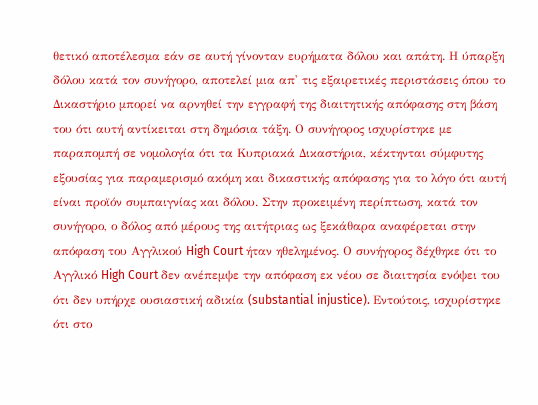θετικό αποτέλεσμα εάν σε αυτή γίνονταν ευρήματα δόλου και απάτη. Η ύπαρξη δόλου κατά τον συνήγορο, αποτελεί μια απ' τις εξαιρετικές περιστάσεις όπου το Δικαστήριο μπορεί να αρνηθεί την εγγραφή της διαιτητικής απόφασης στη βάση του ότι αυτή αντίκειται στη δημόσια τάξη. Ο συνήγορος ισχυρίστηκε με παραπομπή σε νομολογία ότι τα Κυπριακά Δικαστήρια, κέκτηνται σύμφυτης εξουσίας για παραμερισμό ακόμη και δικαστικής απόφασης για το λόγο ότι αυτή είναι προϊόν συμπαιγνίας και δόλου. Στην προκειμένη περίπτωση, κατά τον συνήγορο, ο δόλος από μέρους της αιτήτριας ως ξεκάθαρα αναφέρεται στην απόφαση του Αγγλικού High Court ήταν ηθελημένος. Ο συνήγορος δέχθηκε ότι το Αγγλικό High Court δεν ανέπεμψε την απόφαση εκ νέου σε διαιτησία ενόψει του ότι δεν υπήρχε ουσιαστική αδικία (substantial injustice). Εντούτοις, ισχυρίστηκε ότι στο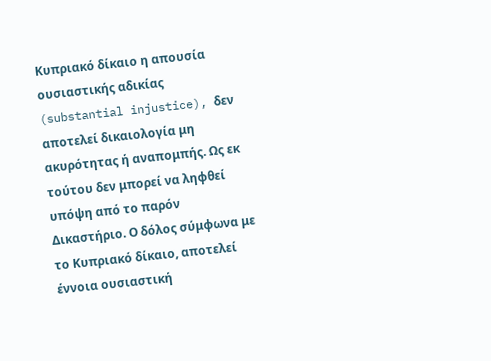Κυπριακό δίκαιο η απουσία ουσιαστικής αδικίας (substantial injustice), δεν αποτελεί δικαιολογία μη ακυρότητας ή αναπομπής. Ως εκ τούτου δεν μπορεί να ληφθεί υπόψη από το παρόν Δικαστήριο. Ο δόλος σύμφωνα με το Κυπριακό δίκαιο, αποτελεί έννοια ουσιαστική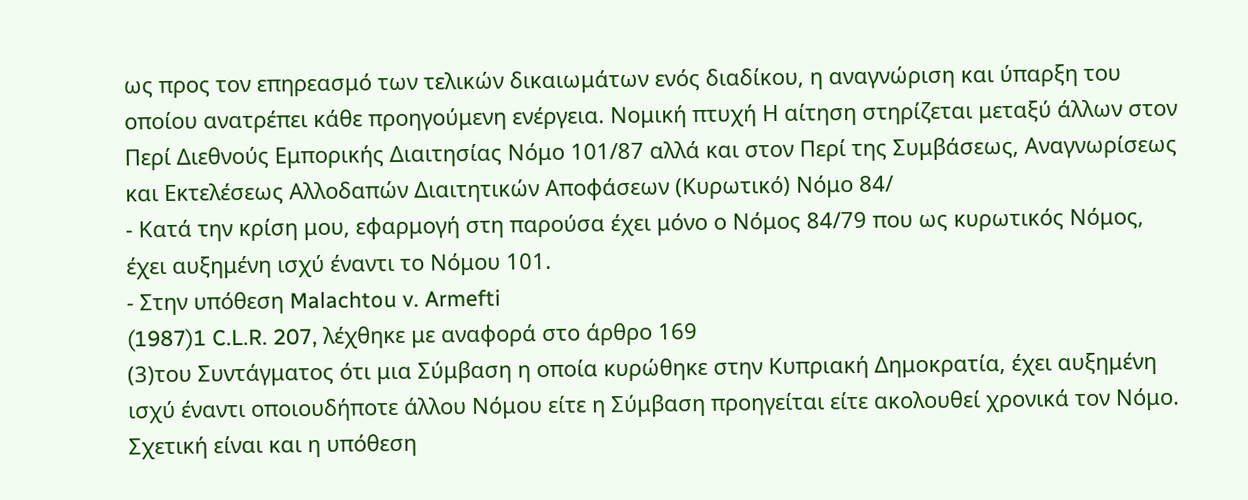ως προς τον επηρεασμό των τελικών δικαιωμάτων ενός διαδίκου, η αναγνώριση και ύπαρξη του οποίου ανατρέπει κάθε προηγούμενη ενέργεια. Νομική πτυχή Η αίτηση στηρίζεται μεταξύ άλλων στον Περί Διεθνούς Εμπορικής Διαιτησίας Νόμο 101/87 αλλά και στον Περί της Συμβάσεως, Αναγνωρίσεως και Εκτελέσεως Αλλοδαπών Διαιτητικών Αποφάσεων (Κυρωτικό) Νόμο 84/
- Κατά την κρίση μου, εφαρμογή στη παρούσα έχει μόνο ο Νόμος 84/79 που ως κυρωτικός Νόμος, έχει αυξημένη ισχύ έναντι το Νόμου 101.
- Στην υπόθεση Malachtou v. Armefti
(1987)1 C.L.R. 207, λέχθηκε με αναφορά στο άρθρο 169
(3)του Συντάγματος ότι μια Σύμβαση η οποία κυρώθηκε στην Κυπριακή Δημοκρατία, έχει αυξημένη ισχύ έναντι οποιουδήποτε άλλου Νόμου είτε η Σύμβαση προηγείται είτε ακολουθεί χρονικά τον Νόμο. Σχετική είναι και η υπόθεση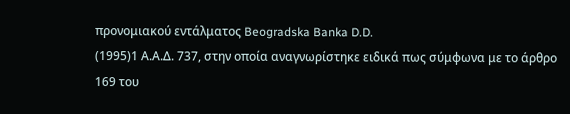προνομιακού εντάλματος Beogradska Banka D.D.
(1995)1 Α.Α.Δ. 737, στην οποία αναγνωρίστηκε ειδικά πως σύμφωνα με το άρθρο 169 του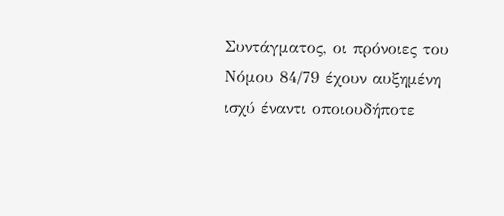Συντάγματος, οι πρόνοιες του Νόμου 84/79 έχουν αυξημένη ισχύ έναντι οποιουδήποτε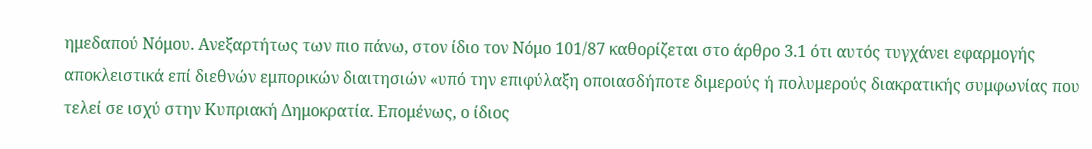ημεδαπού Νόμου. Ανεξαρτήτως των πιο πάνω, στον ίδιο τον Νόμο 101/87 καθορίζεται στο άρθρο 3.1 ότι αυτός τυγχάνει εφαρμογής αποκλειστικά επί διεθνών εμπορικών διαιτησιών «υπό την επιφύλαξη οποιασδήποτε διμερούς ή πολυμερούς διακρατικής συμφωνίας που τελεί σε ισχύ στην Κυπριακή Δημοκρατία. Επομένως, ο ίδιος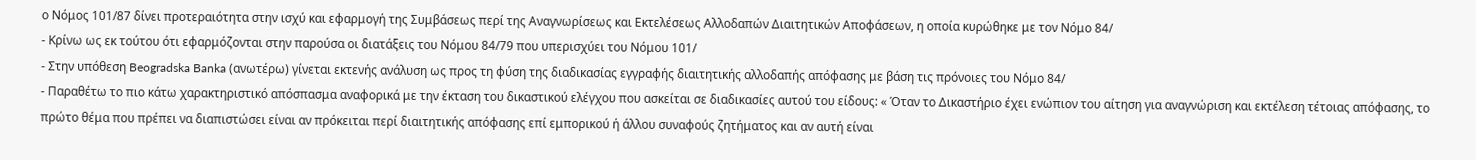ο Νόμος 101/87 δίνει προτεραιότητα στην ισχύ και εφαρμογή της Συμβάσεως περί της Αναγνωρίσεως και Εκτελέσεως Αλλοδαπών Διαιτητικών Αποφάσεων, η οποία κυρώθηκε με τον Νόμο 84/
- Κρίνω ως εκ τούτου ότι εφαρμόζονται στην παρούσα οι διατάξεις του Νόμου 84/79 που υπερισχύει του Νόμου 101/
- Στην υπόθεση Beogradska Banka (ανωτέρω) γίνεται εκτενής ανάλυση ως προς τη φύση της διαδικασίας εγγραφής διαιτητικής αλλοδαπής απόφασης με βάση τις πρόνοιες του Νόμο 84/
- Παραθέτω το πιο κάτω χαρακτηριστικό απόσπασμα αναφορικά με την έκταση του δικαστικού ελέγχου που ασκείται σε διαδικασίες αυτού του είδους: « Όταν το Δικαστήριο έχει ενώπιον του αίτηση για αναγνώριση και εκτέλεση τέτοιας απόφασης, το πρώτο θέμα που πρέπει να διαπιστώσει είναι αν πρόκειται περί διαιτητικής απόφασης επί εμπορικού ή άλλου συναφούς ζητήματος και αν αυτή είναι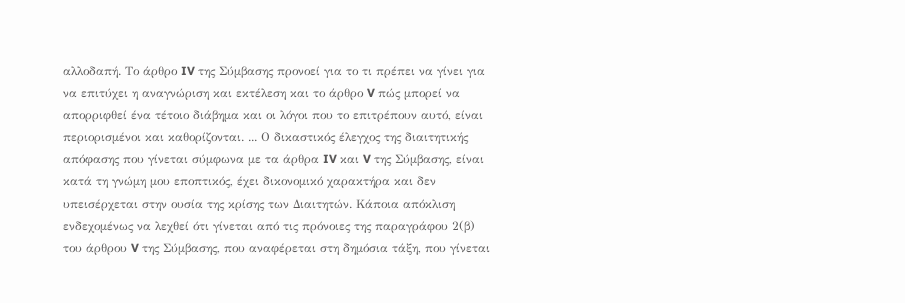αλλοδαπή. Το άρθρο IV της Σύμβασης προνοεί για το τι πρέπει να γίνει για να επιτύχει η αναγνώριση και εκτέλεση και το άρθρο V πώς μπορεί να απορριφθεί ένα τέτοιο διάβημα και οι λόγοι που το επιτρέπουν αυτό, είναι περιορισμένοι και καθορίζονται. ... Ο δικαστικός έλεγχος της διαιτητικής απόφασης που γίνεται σύμφωνα με τα άρθρα IV και V της Σύμβασης, είναι κατά τη γνώμη μου εποπτικός, έχει δικονομικό χαρακτήρα και δεν υπεισέρχεται στην ουσία της κρίσης των Διαιτητών. Κάποια απόκλιση ενδεχομένως να λεχθεί ότι γίνεται από τις πρόνοιες της παραγράφου 2(β) του άρθρου V της Σύμβασης, που αναφέρεται στη δημόσια τάξη, που γίνεται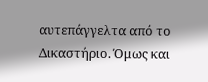αυτεπάγγελτα από το Δικαστήριο. Όμως και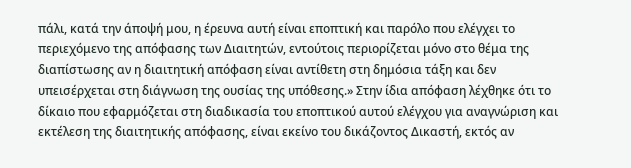πάλι, κατά την άποψή μου, η έρευνα αυτή είναι εποπτική και παρόλο που ελέγχει το περιεχόμενο της απόφασης των Διαιτητών, εντούτοις περιορίζεται μόνο στο θέμα της διαπίστωσης αν η διαιτητική απόφαση είναι αντίθετη στη δημόσια τάξη και δεν υπεισέρχεται στη διάγνωση της ουσίας της υπόθεσης.» Στην ίδια απόφαση λέχθηκε ότι το δίκαιο που εφαρμόζεται στη διαδικασία του εποπτικού αυτού ελέγχου για αναγνώριση και εκτέλεση της διαιτητικής απόφασης, είναι εκείνο του δικάζοντος Δικαστή, εκτός αν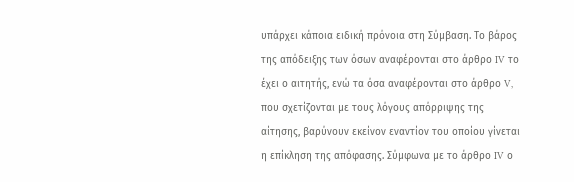υπάρχει κάποια ειδική πρόνοια στη Σύμβαση. Το βάρος της απόδειξης των όσων αναφέρονται στο άρθρο IV το έχει ο αιτητής, ενώ τα όσα αναφέρονται στο άρθρο V, που σχετίζονται με τους λόγους απόρριψης της αίτησης, βαρύνουν εκείνον εναντίον του οποίου γίνεται η επίκληση της απόφασης. Σύμφωνα με το άρθρο IV ο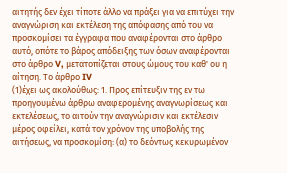αιτητής δεν έχει τίποτε άλλο να πράξει για να επιτύχει την αναγνώριση και εκτέλεση της απόφασης από του να προσκομίσει τα έγγραφα που αναφέρονται στο άρθρο αυτό, οπότε το βάρος απόδειξης των όσων αναφέρονται στο άρθρο V, μετατοπίζεται στους ώμους του καθ' ου η αίτηση. Το άρθρο IV
(1)έχει ως ακολούθως: 1. Προς επίτευξιν της εν τω προηγουμένω άρθρω αναφερομένης αναγνωρίσεως και εκτελέσεως, το αιτούν την αναγνώρισιν και εκτέλεσιν μέρος οφείλει, κατά τον χρόνον της υποβολής της αιτήσεως, να προσκομίση: (α) το δεόντως κεκυρωμένον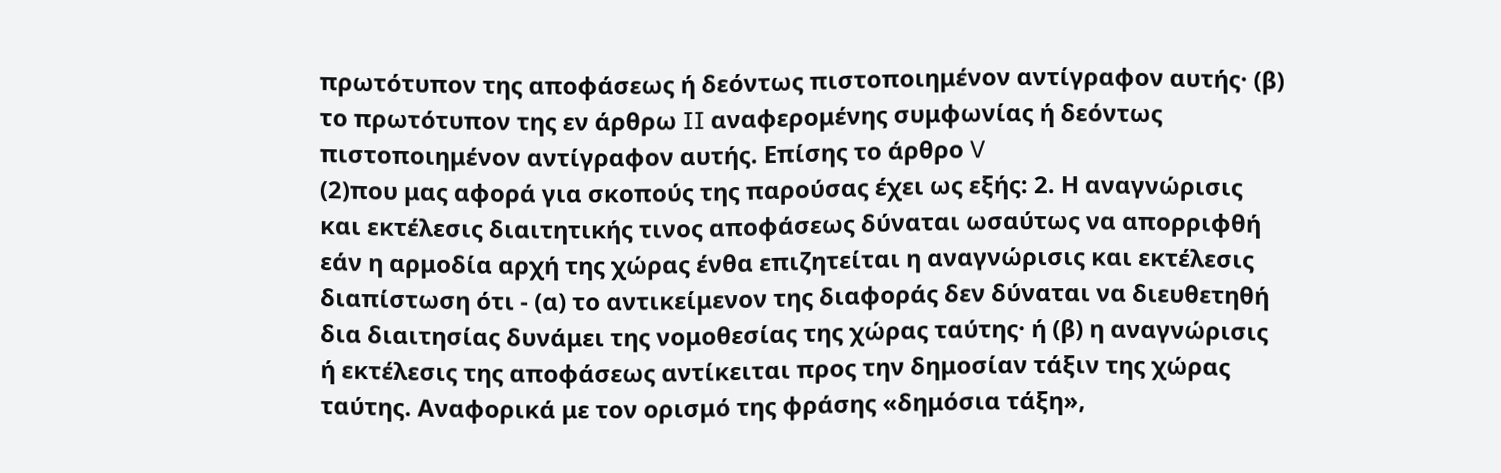πρωτότυπον της αποφάσεως ή δεόντως πιστοποιημένον αντίγραφον αυτής· (β) το πρωτότυπον της εν άρθρω II αναφερομένης συμφωνίας ή δεόντως πιστοποιημένον αντίγραφον αυτής. Επίσης το άρθρο V
(2)που μας αφορά για σκοπούς της παρούσας έχει ως εξής: 2. Η αναγνώρισις και εκτέλεσις διαιτητικής τινος αποφάσεως δύναται ωσαύτως να απορριφθή εάν η αρμοδία αρχή της χώρας ένθα επιζητείται η αναγνώρισις και εκτέλεσις διαπίστωση ότι - (α) το αντικείμενον της διαφοράς δεν δύναται να διευθετηθή δια διαιτησίας δυνάμει της νομοθεσίας της χώρας ταύτης· ή (β) η αναγνώρισις ή εκτέλεσις της αποφάσεως αντίκειται προς την δημοσίαν τάξιν της χώρας ταύτης. Αναφορικά με τον ορισμό της φράσης «δημόσια τάξη»,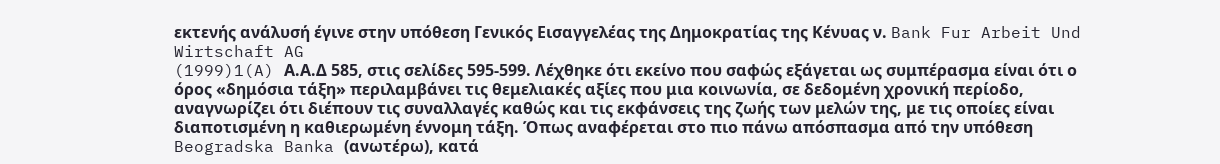εκτενής ανάλυσή έγινε στην υπόθεση Γενικός Εισαγγελέας της Δημοκρατίας της Κένυας ν. Bank Fur Arbeit Und Wirtschaft AG
(1999)1(A) Α.Α.Δ 585, στις σελίδες 595-599. Λέχθηκε ότι εκείνο που σαφώς εξάγεται ως συμπέρασμα είναι ότι ο όρος «δημόσια τάξη» περιλαμβάνει τις θεμελιακές αξίες που μια κοινωνία, σε δεδομένη χρονική περίοδο, αναγνωρίζει ότι διέπουν τις συναλλαγές καθώς και τις εκφάνσεις της ζωής των μελών της, με τις οποίες είναι διαποτισμένη η καθιερωμένη έννομη τάξη. Όπως αναφέρεται στο πιο πάνω απόσπασμα από την υπόθεση Beogradska Banka (ανωτέρω), κατά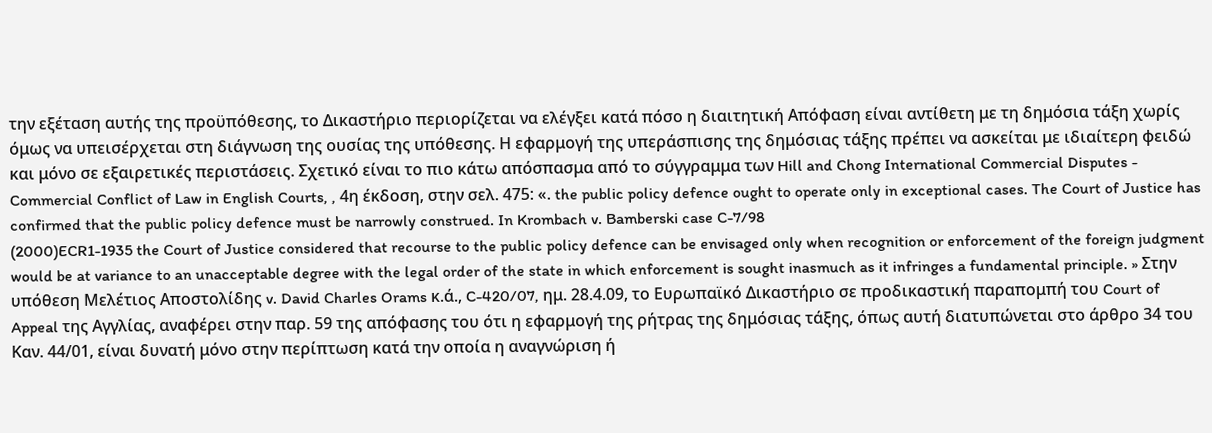την εξέταση αυτής της προϋπόθεσης, το Δικαστήριο περιορίζεται να ελέγξει κατά πόσο η διαιτητική Απόφαση είναι αντίθετη με τη δημόσια τάξη χωρίς όμως να υπεισέρχεται στη διάγνωση της ουσίας της υπόθεσης. Η εφαρμογή της υπεράσπισης της δημόσιας τάξης πρέπει να ασκείται με ιδιαίτερη φειδώ και μόνο σε εξαιρετικές περιστάσεις. Σχετικό είναι το πιο κάτω απόσπασμα από το σύγγραμμα των Hill and Chong International Commercial Disputes - Commercial Conflict of Law in English Courts, , 4η έκδοση, στην σελ. 475: «. the public policy defence ought to operate only in exceptional cases. The Court of Justice has confirmed that the public policy defence must be narrowly construed. In Krombach v. Bamberski case C-7/98
(2000)ECR1-1935 the Court of Justice considered that recourse to the public policy defence can be envisaged only when recognition or enforcement of the foreign judgment would be at variance to an unacceptable degree with the legal order of the state in which enforcement is sought inasmuch as it infringes a fundamental principle. » Στην υπόθεση Μελέτιος Αποστολίδης v. David Charles Orams κ.ά., C-420/07, ημ. 28.4.09, το Ευρωπαϊκό Δικαστήριο σε προδικαστική παραπομπή του Court of Appeal της Αγγλίας, αναφέρει στην παρ. 59 της απόφασης του ότι η εφαρμογή της ρήτρας της δημόσιας τάξης, όπως αυτή διατυπώνεται στο άρθρο 34 του Καν. 44/01, είναι δυνατή μόνο στην περίπτωση κατά την οποία η αναγνώριση ή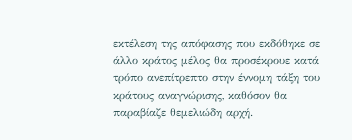εκτέλεση της απόφασης που εκδόθηκε σε άλλο κράτος μέλος θα προσέκρουε κατά τρόπο ανεπίτρεπτο στην έννομη τάξη του κράτους αναγνώρισης, καθόσον θα παραβίαζε θεμελιώδη αρχή.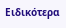Ειδικότερα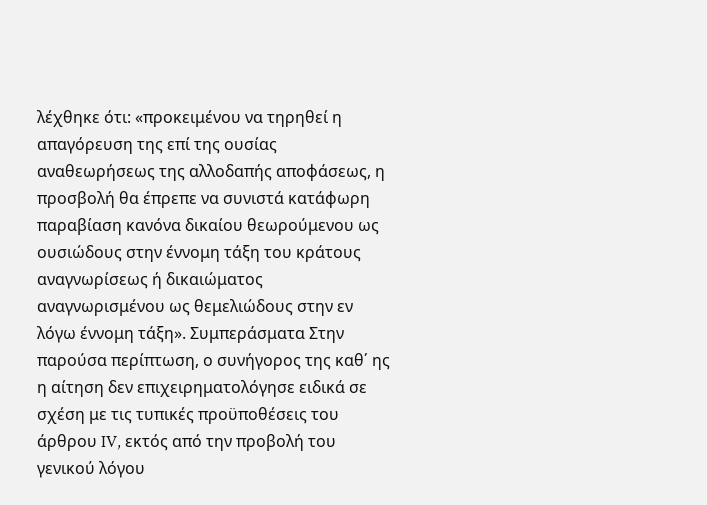λέχθηκε ότι: «προκειμένου να τηρηθεί η απαγόρευση της επί της ουσίας αναθεωρήσεως της αλλοδαπής αποφάσεως, η προσβολή θα έπρεπε να συνιστά κατάφωρη παραβίαση κανόνα δικαίου θεωρούμενου ως ουσιώδους στην έννομη τάξη του κράτους αναγνωρίσεως ή δικαιώματος αναγνωρισμένου ως θεμελιώδους στην εν λόγω έννομη τάξη». Συμπεράσματα Στην παρούσα περίπτωση, ο συνήγορος της καθ΄ ης η αίτηση δεν επιχειρηματολόγησε ειδικά σε σχέση με τις τυπικές προϋποθέσεις του άρθρου IV, εκτός από την προβολή του γενικού λόγου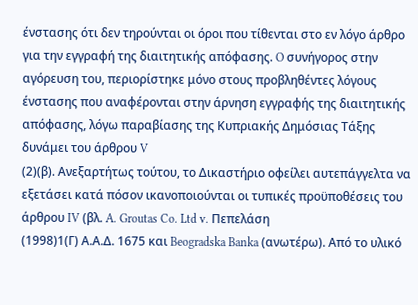ένστασης ότι δεν τηρούνται οι όροι που τίθενται στο εν λόγο άρθρο για την εγγραφή της διαιτητικής απόφασης. O συνήγορος στην αγόρευση του, περιορίστηκε μόνο στους προβληθέντες λόγους ένστασης που αναφέρονται στην άρνηση εγγραφής της διαιτητικής απόφασης, λόγω παραβίασης της Κυπριακής Δημόσιας Τάξης δυνάμει του άρθρου V
(2)(β). Ανεξαρτήτως τούτου, το Δικαστήριο οφείλει αυτεπάγγελτα να εξετάσει κατά πόσον ικανοποιούνται οι τυπικές προϋποθέσεις του άρθρου IV (βλ. A. Groutas Co. Ltd v. Πεπελάση
(1998)1(Γ) Α.Α.Δ. 1675 και Beogradska Banka (ανωτέρω). Από το υλικό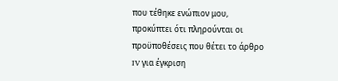που τέθηκε ενώπιον μου, προκύπτει ότι πληρούνται οι προϋποθέσεις που θέτει το άρθρο IV για έγκριση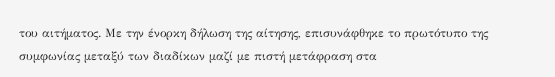του αιτήματος. Με την ένορκη δήλωση της αίτησης, επισυνάφθηκε το πρωτότυπο της συμφωνίας μεταξύ των διαδίκων μαζί με πιστή μετάφραση στα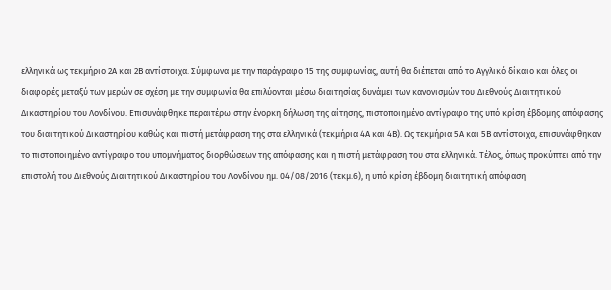ελληνικά ως τεκμήριο 2Α και 2Β αντίστοιχα. Σύμφωνα με την παράγραφο 15 της συμφωνίας, αυτή θα διέπεται από το Αγγλικό δίκαιο και όλες οι διαφορές μεταξύ των μερών σε σχέση με την συμφωνία θα επιλύονται μέσω διαιτησίας δυνάμει των κανονισμών του Διεθνούς Διαιτητικού Δικαστηρίου του Λονδίνου. Επισυνάφθηκε περαιτέρω στην ένορκη δήλωση της αίτησης, πιστοποιημένο αντίγραφο της υπό κρίση έβδομης απόφασης του διαιτητικού Δικαστηρίου καθώς και πιστή μετάφραση της στα ελληνικά (τεκμήρια 4Α και 4Β). Ως τεκμήρια 5Α και 5Β αντίστοιχα, επισυνάφθηκαν το πιστοποιημένο αντίγραφο του υπομνήματος διορθώσεων της απόφασης και η πιστή μετάφραση του στα ελληνικά. Τέλος, όπως προκύπτει από την επιστολή του Διεθνούς Διαιτητικού Δικαστηρίου του Λονδίνου ημ. 04/08/2016 (τεκμ.6), η υπό κρίση έβδομη διαιτητική απόφαση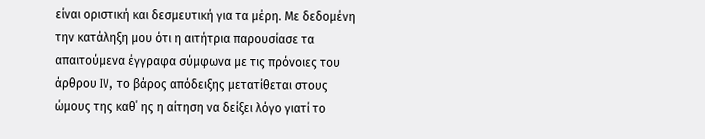είναι οριστική και δεσμευτική για τα μέρη. Με δεδομένη την κατάληξη μου ότι η αιτήτρια παρουσίασε τα απαιτούμενα έγγραφα σύμφωνα με τις πρόνοιες του άρθρου IV, το βάρος απόδειξης μετατίθεται στους ώμους της καθ΄ ης η αίτηση να δείξει λόγο γιατί το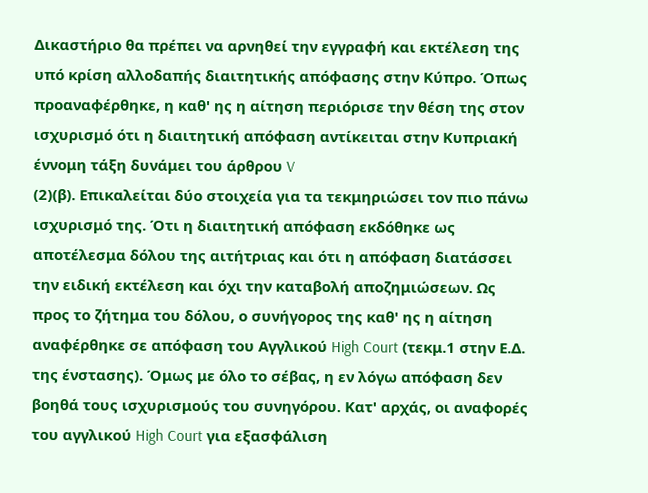Δικαστήριο θα πρέπει να αρνηθεί την εγγραφή και εκτέλεση της υπό κρίση αλλοδαπής διαιτητικής απόφασης στην Κύπρο. Όπως προαναφέρθηκε, η καθ' ης η αίτηση περιόρισε την θέση της στον ισχυρισμό ότι η διαιτητική απόφαση αντίκειται στην Κυπριακή έννομη τάξη δυνάμει του άρθρου V
(2)(β). Επικαλείται δύο στοιχεία για τα τεκμηριώσει τον πιο πάνω ισχυρισμό της. Ότι η διαιτητική απόφαση εκδόθηκε ως αποτέλεσμα δόλου της αιτήτριας και ότι η απόφαση διατάσσει την ειδική εκτέλεση και όχι την καταβολή αποζημιώσεων. Ως προς το ζήτημα του δόλου, ο συνήγορος της καθ' ης η αίτηση αναφέρθηκε σε απόφαση του Αγγλικού High Court (τεκμ.1 στην Ε.Δ. της ένστασης). Όμως με όλο το σέβας, η εν λόγω απόφαση δεν βοηθά τους ισχυρισμούς του συνηγόρου. Κατ' αρχάς, οι αναφορές του αγγλικού High Court για εξασφάλιση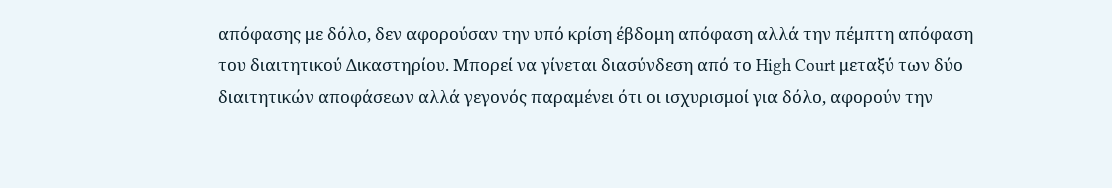απόφασης με δόλο, δεν αφορούσαν την υπό κρίση έβδομη απόφαση αλλά την πέμπτη απόφαση του διαιτητικού Δικαστηρίου. Μπορεί να γίνεται διασύνδεση από το High Court μεταξύ των δύο διαιτητικών αποφάσεων αλλά γεγονός παραμένει ότι οι ισχυρισμοί για δόλο, αφορούν την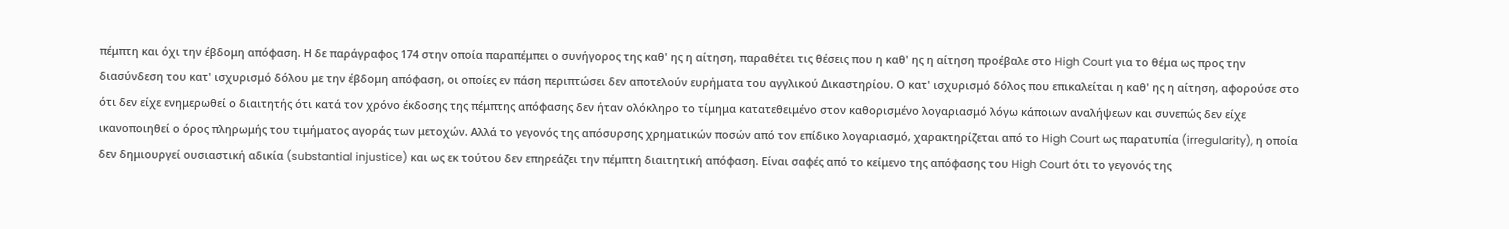πέμπτη και όχι την έβδομη απόφαση. Η δε παράγραφος 174 στην οποία παραπέμπει ο συνήγορος της καθ' ης η αίτηση, παραθέτει τις θέσεις που η καθ' ης η αίτηση προέβαλε στο High Court για το θέμα ως προς την διασύνδεση του κατ' ισχυρισμό δόλου με την έβδομη απόφαση, οι οποίες εν πάση περιπτώσει δεν αποτελούν ευρήματα του αγγλικού Δικαστηρίου. Ο κατ' ισχυρισμό δόλος που επικαλείται η καθ' ης η αίτηση, αφορούσε στο ότι δεν είχε ενημερωθεί ο διαιτητής ότι κατά τον χρόνο έκδοσης της πέμπτης απόφασης δεν ήταν ολόκληρο το τίμημα κατατεθειμένο στον καθορισμένο λογαριασμό λόγω κάποιων αναλήψεων και συνεπώς δεν είχε ικανοποιηθεί ο όρος πληρωμής του τιμήματος αγοράς των μετοχών. Αλλά το γεγονός της απόσυρσης χρηματικών ποσών από τον επίδικο λογαριασμό, χαρακτηρίζεται από το High Court ως παρατυπία (irregularity), η οποία δεν δημιουργεί ουσιαστική αδικία (substantial injustice) και ως εκ τούτου δεν επηρεάζει την πέμπτη διαιτητική απόφαση. Είναι σαφές από το κείμενο της απόφασης του High Court ότι το γεγονός της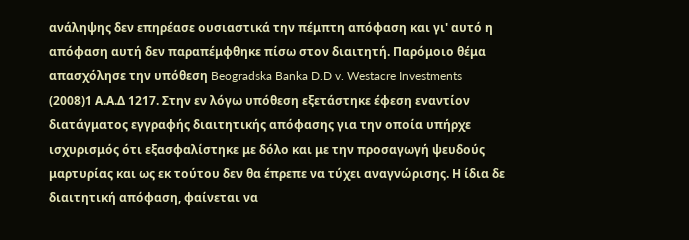ανάληψης δεν επηρέασε ουσιαστικά την πέμπτη απόφαση και γι' αυτό η απόφαση αυτή δεν παραπέμφθηκε πίσω στον διαιτητή. Παρόμοιο θέμα απασχόλησε την υπόθεση Beogradska Banka D.D v. Westacre Investments
(2008)1 Α.Α.Δ 1217. Στην εν λόγω υπόθεση εξετάστηκε έφεση εναντίον διατάγματος εγγραφής διαιτητικής απόφασης για την οποία υπήρχε ισχυρισμός ότι εξασφαλίστηκε με δόλο και με την προσαγωγή ψευδούς μαρτυρίας και ως εκ τούτου δεν θα έπρεπε να τύχει αναγνώρισης. Η ίδια δε διαιτητική απόφαση, φαίνεται να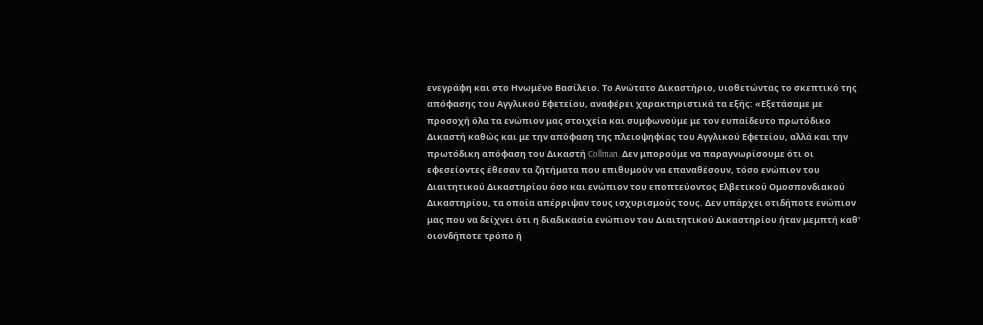ενεγράφη και στο Ηνωμένο Βασίλειο. Το Ανώτατο Δικαστήριο, υιοθετώντας το σκεπτικό της απόφασης του Αγγλικού Εφετείου, αναφέρει χαρακτηριστικά τα εξής: «Εξετάσαμε με προσοχή όλα τα ενώπιον μας στοιχεία και συμφωνούμε με τον ευπαίδευτο πρωτόδικο Δικαστή καθώς και με την απόφαση της πλειοψηφίας του Αγγλικού Εφετείου, αλλά και την πρωτόδικη απόφαση του Δικαστή Collman. Δεν μπορούμε να παραγνωρίσουμε ότι οι εφεσείοντες έθεσαν τα ζητήματα που επιθυμούν να επαναθέσουν, τόσο ενώπιον του Διαιτητικού Δικαστηρίου όσο και ενώπιον του εποπτεύοντος Ελβετικού Ομοσπονδιακού Δικαστηρίου, τα οποία απέρριψαν τους ισχυρισμούς τους. Δεν υπάρχει οτιδήποτε ενώπιον μας που να δείχνει ότι η διαδικασία ενώπιον του Διαιτητικού Δικαστηρίου ήταν μεμπτή καθ' οιονδήποτε τρόπο ή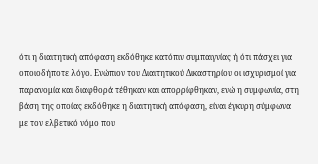ότι η διαιτητική απόφαση εκδόθηκε κατόπιν συμπαιγνίας ή ότι πάσχει για οποιοδήποτε λόγο. Ενώπιον του Διαιτητικού Δικαστηρίου οι ισχυρισμοί για παρανομία και διαφθορά τέθηκαν και απορρίφθηκαν, ενώ η συμφωνία, στη βάση της οποίας εκδόθηκε η διαιτητική απόφαση, είναι έγκυρη σύμφωνα με τον ελβετικό νόμο που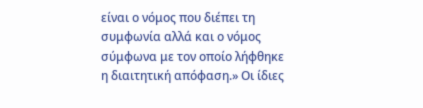είναι ο νόμος που διέπει τη συμφωνία αλλά και ο νόμος σύμφωνα με τον οποίο λήφθηκε η διαιτητική απόφαση.» Οι ίδιες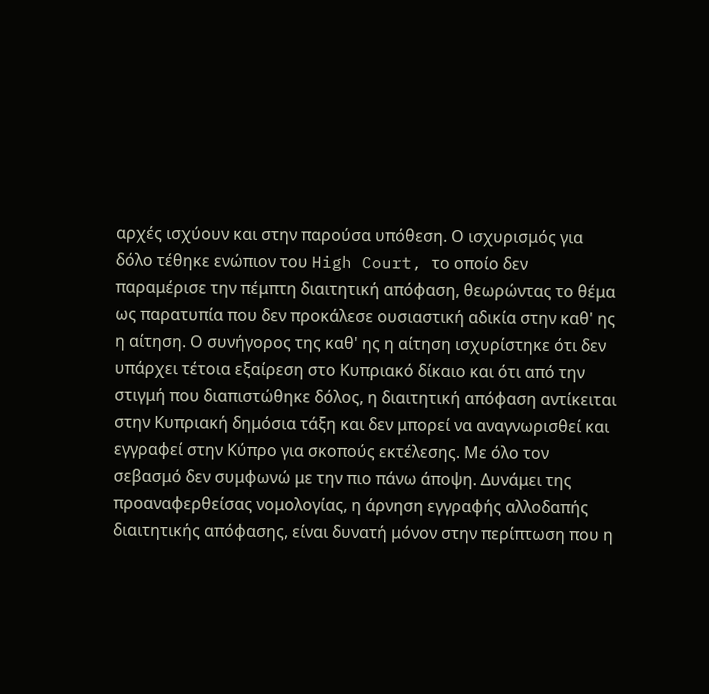αρχές ισχύουν και στην παρούσα υπόθεση. Ο ισχυρισμός για δόλο τέθηκε ενώπιον του High Court, το οποίο δεν παραμέρισε την πέμπτη διαιτητική απόφαση, θεωρώντας το θέμα ως παρατυπία που δεν προκάλεσε ουσιαστική αδικία στην καθ' ης η αίτηση. Ο συνήγορος της καθ' ης η αίτηση ισχυρίστηκε ότι δεν υπάρχει τέτοια εξαίρεση στο Κυπριακό δίκαιο και ότι από την στιγμή που διαπιστώθηκε δόλος, η διαιτητική απόφαση αντίκειται στην Κυπριακή δημόσια τάξη και δεν μπορεί να αναγνωρισθεί και εγγραφεί στην Κύπρο για σκοπούς εκτέλεσης. Με όλο τον σεβασμό δεν συμφωνώ με την πιο πάνω άποψη. Δυνάμει της προαναφερθείσας νομολογίας, η άρνηση εγγραφής αλλοδαπής διαιτητικής απόφασης, είναι δυνατή μόνον στην περίπτωση που η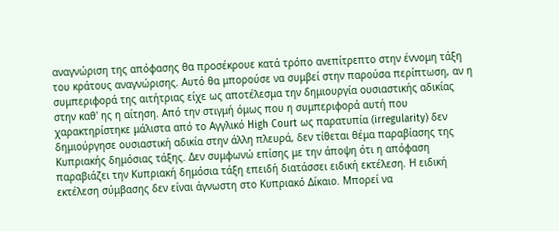αναγνώριση της απόφασης θα προσέκρουε κατά τρόπο ανεπίτρεπτο στην έννομη τάξη του κράτους αναγνώρισης. Αυτό θα μπορούσε να συμβεί στην παρούσα περίπτωση, αν η συμπεριφορά της αιτήτριας είχε ως αποτέλεσμα την δημιουργία ουσιαστικής αδικίας στην καθ' ης η αίτηση. Από την στιγμή όμως που η συμπεριφορά αυτή που χαρακτηρίστηκε μάλιστα από το Αγγλικό High Court ως παρατυπία (irregularity) δεν δημιούργησε ουσιαστική αδικία στην άλλη πλευρά, δεν τίθεται θέμα παραβίασης της Κυπριακής δημόσιας τάξης. Δεν συμφωνώ επίσης με την άποψη ότι η απόφαση παραβιάζει την Κυπριακή δημόσια τάξη επειδή διατάσσει ειδική εκτέλεση. Η ειδική εκτέλεση σύμβασης δεν είναι άγνωστη στο Κυπριακό Δίκαιο. Μπορεί να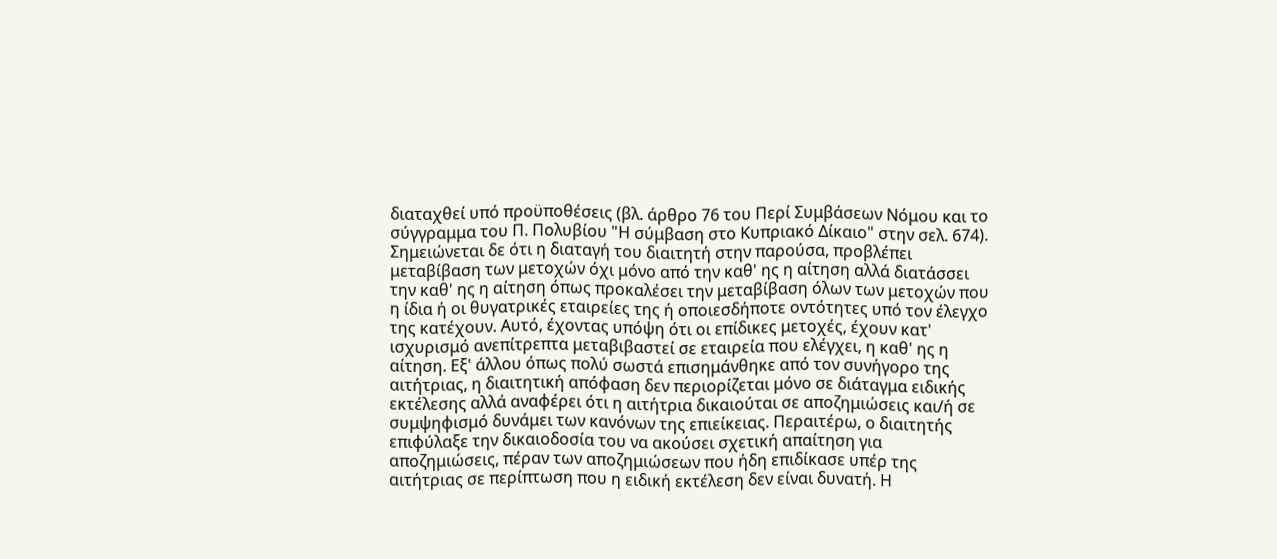διαταχθεί υπό προϋποθέσεις (βλ. άρθρο 76 του Περί Συμβάσεων Νόμου και το σύγγραμμα του Π. Πολυβίου "Η σύμβαση στο Κυπριακό Δίκαιο" στην σελ. 674). Σημειώνεται δε ότι η διαταγή του διαιτητή στην παρούσα, προβλέπει μεταβίβαση των μετοχών όχι μόνο από την καθ' ης η αίτηση αλλά διατάσσει την καθ' ης η αίτηση όπως προκαλέσει την μεταβίβαση όλων των μετοχών που η ίδια ή οι θυγατρικές εταιρείες της ή οποιεσδήποτε οντότητες υπό τον έλεγχο της κατέχουν. Αυτό, έχοντας υπόψη ότι οι επίδικες μετοχές, έχουν κατ' ισχυρισμό ανεπίτρεπτα μεταβιβαστεί σε εταιρεία που ελέγχει, η καθ' ης η αίτηση. Εξ' άλλου όπως πολύ σωστά επισημάνθηκε από τον συνήγορο της αιτήτριας, η διαιτητική απόφαση δεν περιορίζεται μόνο σε διάταγμα ειδικής εκτέλεσης αλλά αναφέρει ότι η αιτήτρια δικαιούται σε αποζημιώσεις και/ή σε συμψηφισμό δυνάμει των κανόνων της επιείκειας. Περαιτέρω, ο διαιτητής επιφύλαξε την δικαιοδοσία του να ακούσει σχετική απαίτηση για αποζημιώσεις, πέραν των αποζημιώσεων που ήδη επιδίκασε υπέρ της αιτήτριας σε περίπτωση που η ειδική εκτέλεση δεν είναι δυνατή. Η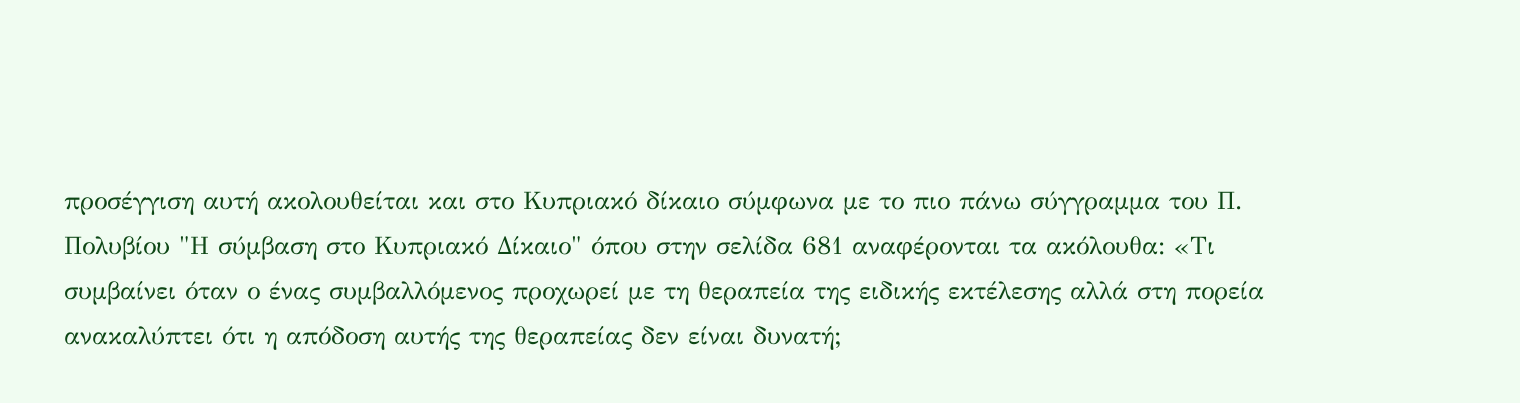προσέγγιση αυτή ακολουθείται και στο Κυπριακό δίκαιο σύμφωνα με το πιο πάνω σύγγραμμα του Π. Πολυβίου "Η σύμβαση στο Κυπριακό Δίκαιο" όπου στην σελίδα 681 αναφέρονται τα ακόλουθα: «Τι συμβαίνει όταν ο ένας συμβαλλόμενος προχωρεί με τη θεραπεία της ειδικής εκτέλεσης αλλά στη πορεία ανακαλύπτει ότι η απόδοση αυτής της θεραπείας δεν είναι δυνατή;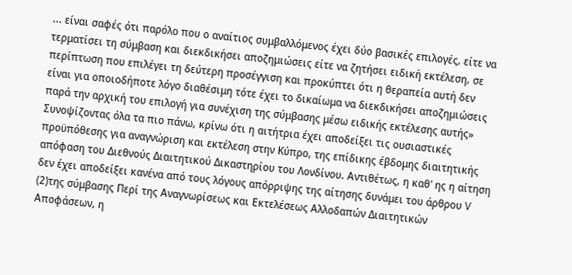... είναι σαφές ότι παρόλο που ο αναίτιος συμβαλλόμενος έχει δύο βασικές επιλογές, είτε να τερματίσει τη σύμβαση και διεκδικήσει αποζημιώσεις είτε να ζητήσει ειδική εκτέλεση, σε περίπτωση που επιλέγει τη δεύτερη προσέγγιση και προκύπτει ότι η θεραπεία αυτή δεν είναι για οποιοδήποτε λόγο διαθέσιμη τότε έχει το δικαίωμα να διεκδικήσει αποζημιώσεις παρά την αρχική του επιλογή για συνέχιση της σύμβασης μέσω ειδικής εκτέλεσης αυτής» Συνοψίζοντας όλα τα πιο πάνω, κρίνω ότι η αιτήτρια έχει αποδείξει τις ουσιαστικές προϋπόθεσης για αναγνώριση και εκτέλεση στην Κύπρο, της επίδικης έβδομης διαιτητικής απόφαση του Διεθνούς Διαιτητικού Δικαστηρίου του Λονδίνου. Αντιθέτως, η καθ' ης η αίτηση δεν έχει αποδείξει κανένα από τους λόγους απόρριψης της αίτησης δυνάμει του άρθρου V
(2)της σύμβασης Περί της Αναγνωρίσεως και Εκτελέσεως Αλλοδαπών Διαιτητικών Αποφάσεων, η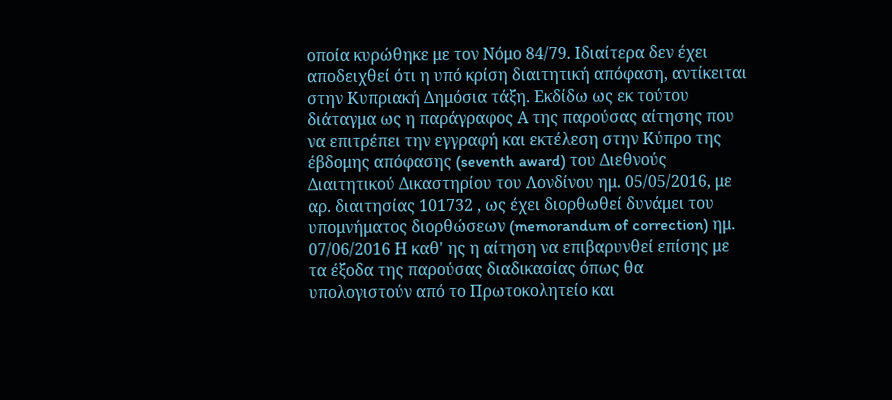οποία κυρώθηκε με τον Νόμο 84/79. Ιδιαίτερα δεν έχει αποδειχθεί ότι η υπό κρίση διαιτητική απόφαση, αντίκειται στην Κυπριακή Δημόσια τάξη. Εκδίδω ως εκ τούτου διάταγμα ως η παράγραφος Α της παρούσας αίτησης που να επιτρέπει την εγγραφή και εκτέλεση στην Κύπρο της έβδομης απόφασης (seventh award) του Διεθνούς Διαιτητικού Δικαστηρίου του Λονδίνου ημ. 05/05/2016, με αρ. διαιτησίας 101732 , ως έχει διορθωθεί δυνάμει του υπομνήματος διορθώσεων (memorandum of correction) ημ. 07/06/2016 Η καθ' ης η αίτηση να επιβαρυνθεί επίσης με τα έξοδα της παρούσας διαδικασίας όπως θα υπολογιστούν από το Πρωτοκολητείο και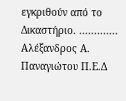εγκριθούν από το Δικαστήριο. ............. Αλέξανδρος Α. Παναγιώτου Π.Ε.Δ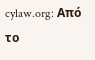cylaw.org: Από το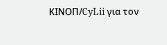ΚΙΝOΠ/CyLii για τον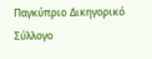Παγκύπριο Δικηγορικό Σύλλογο